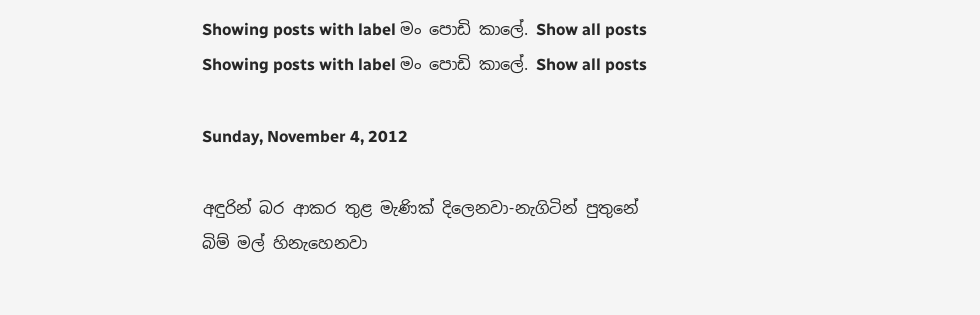Showing posts with label මං පොඩි කාලේ. Show all posts
Showing posts with label මං පොඩි කාලේ. Show all posts

Sunday, November 4, 2012

අඳුරින් බර ආකර තුළ මැණික් දිලෙනවා-නැගිටින් පුතුනේ බිම් මල් හිනැහෙනවා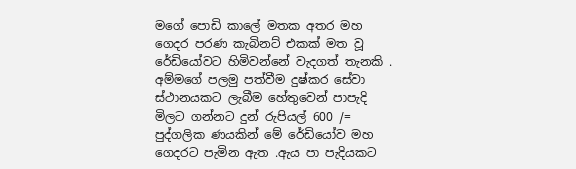මගේ පොඩි කාලේ මතක අතර මහ ගෙදර පරණ කැබිනට් එකක් මත වූ රේඩියෝවට හිමිවන්නේ වැදගත් තැනකි . අම්මගේ පලමු පත්වීම දුෂ්කර සේවා ස්ථානයකට ලැබීම හේතුවෙන් පාපැදි මිලට ගන්නට දුන් රුපියල් 600 /= පුද්ගලික ණයකින් මේ රේඩියෝව මහ ගෙදරට පැමින ඇත .ඇය පා පැදියකට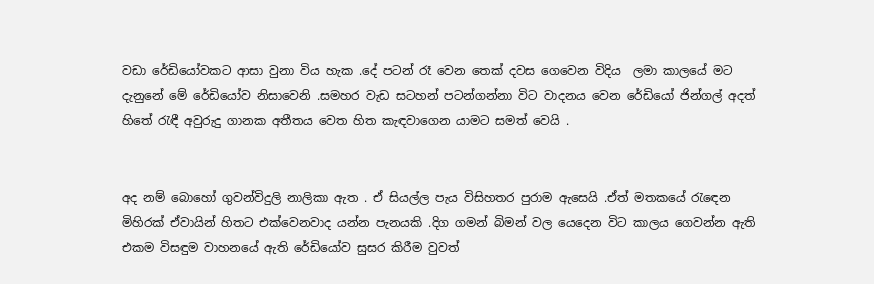වඩා රේඩියෝවකට ආසා වුනා විය හැක .දේ පටන් රෑ වෙන තෙක් දවස ගෙවෙන විදිය  ලමා කාලයේ මට දැනුනේ මේ රේඩියෝව නිසාවෙනි .සමහර වැඩ සටහන් පටන්ගන්නා විට වාදනය වෙන රේඩියෝ ජින්ගල් අදත් හිතේ රැඳී අවුරුදු ගානක අතීතය වෙත හිත කැඳවාගෙන යාමට සමත් වෙයි .


අද නම් බොහෝ ගුවන්විදුලි නාලිකා ඇත . ඒ සියල්ල පැය විසිහතර පුරාම ඇසෙයි .ඒත් මතකයේ රැඳෙන මිහිරක් ඒවායින් හිතට එක්වෙනවාද යන්න පැනයකි .දිග ගමන් බිමන් වල යෙදෙන විට කාලය ගෙවන්න ඇති එකම විසඳුම වාහනයේ ඇති රේඩියෝව සුසර කිරීම වුවත්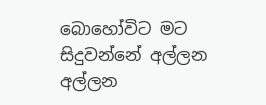බොහෝවිට මට සිදුවන්නේ අල්ලන අල්ලන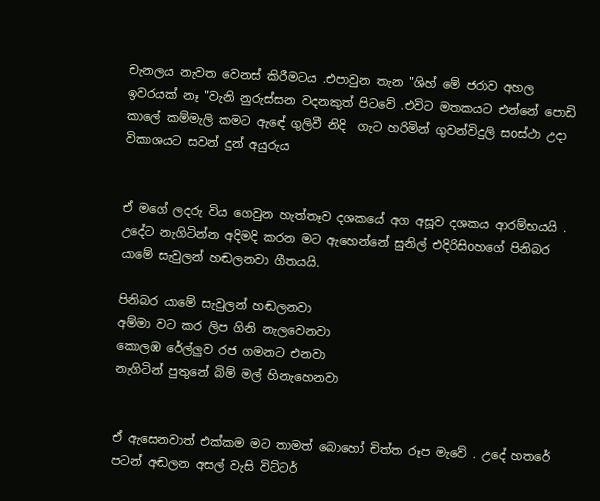චැනලය නැවත වෙනස් කිරීමටය .එපාවුන තැන "ශිහ් මේ ජරාව අහල ඉවරයක් නෑ "වැනි නුරුස්සන වදනකුත් පිටවේ .එවිට මතකයට එන්නේ පොඩි කාලේ කම්මැලි කමට ඇඳේ ගුලිවී නිදි  ගැට හරිමින් ගුවන්විදුලි සoස්ථා උදා විකාශයට සවන් දුන් අයුරුය


ඒ මගේ ලදරු විය ගෙවුන හැත්තෑව දශකයේ අග අසූව දශකය ආරම්භයයි . උදේට නැගිටින්න අදිමදි කරන මට ඇහෙන්නේ සුනිල් එදිරිසිoහගේ පිනිබර යාමේ සැවුලන් හඬලනවා ගීතයයි.

පිනිබර යාමේ සැවුලන් හඬලනවා
අම්මා වට කර ලිප ගිනි නැලවෙනවා
කොලඹ රේල්ලුව රජ ගමනට එනවා
නැගිටින් පුතුනේ බිම් මල් හිනැහෙනවා


ඒ ඇසෙනවාත් එක්කම මට තාමත් බොහෝ චිත්ත රූප මැවේ . උදේ හතරේ පටන් අඬලන අසල් වැසි විට්ටර්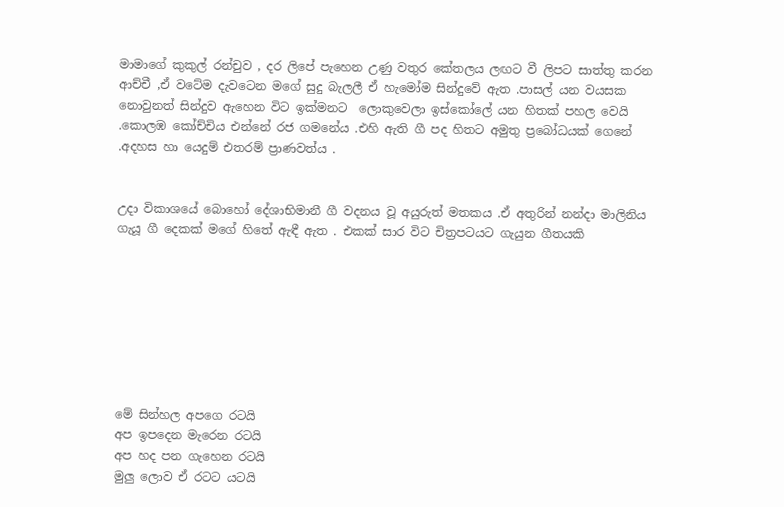මාමාගේ කුකුල් රන්චුව , දර ලිපේ පැහෙන උණු වතුර කේතලය ලඟට වී ලිපට සාත්තු කරන ආච්චී ,ඒ වටේම දැවටෙන මගේ සුදු බැලලී ඒ හැමෝම සින්දුවේ ඇත .පාසල් යන වයසක නොවුනත් සින්දුව ඇහෙන විට ඉක්මනට  ලොකුවෙලා ඉස්කෝලේ යන හිතක් පහල වෙයි .කොලඹ කෝච්චිය එන්නේ රජ ගමනේය .එහි ඇති ගී පද හිතට අමුතු ප්‍රබෝධයක් ගෙනේ .අදහස හා යෙදුම් එතරම් ප්‍රාණවත්ය .


උදා විකාශයේ බොහෝ දේශාභිමානී ගී වදනය වූ අයුරුත් මතකය .ඒ අතුරින් නන්දා මාලිනිය ගැයූ ගී දෙකක් මගේ හිතේ ඇඳී ඇත . එකක් සාර විට චිත්‍රපටයට ගැයුන ගීතයකි








මේ සින්හල අපගෙ රටයි
අප ඉපදෙන මැරෙන රටයි
අප හද පන ගැහෙන රටයි
මුලු ලොව ඒ රටට යටයි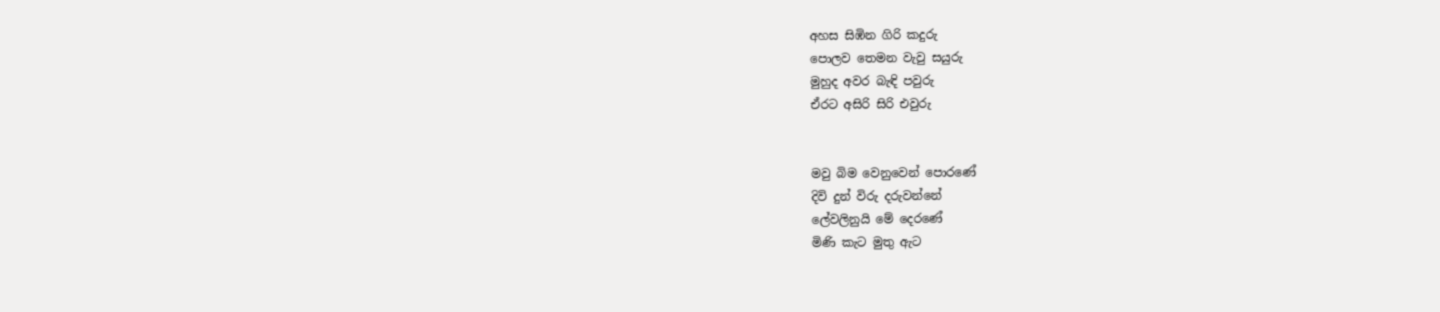අහස සිඹින ගිරි කදුරු
පොලව තෙමන වැවු සයුරු
මුහුද අවර බැඳි පවුරු
ඒරට අසිරි සිරි එවුරු


මවු බිම වෙනුවෙන් පොරණේ
දිවි දුන් විරු දරුවන්නේ
ලේවලිනුයි මේ දෙරණේ
මිණි කැට මුතු ඇට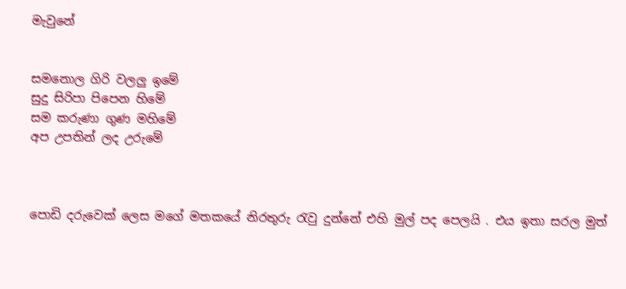මැවුනේ


සමනොල ගිරි වලලු ඉමේ
සුදු සිරිපා පිපෙන හිමේ
සම කරුණා ගුණ මහිමේ
අප උපතින් ලද උරුමේ



පොඩි දරුවෙක් ලෙස මගේ මතකයේ නිරතුරු රැවු දුන්නේ එහි මුල් පද පෙලයි . එය ඉතා සරල මුත්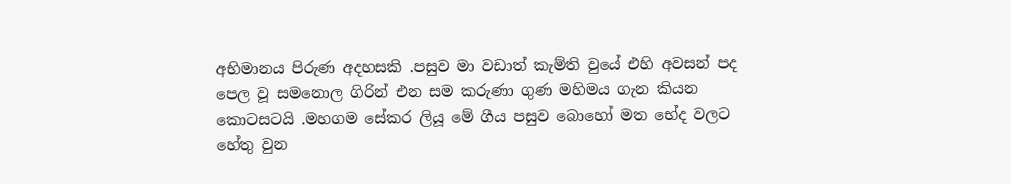අභිමානය පිරුණ අදහසකි .පසුව මා වඩාත් කැම්ති වුයේ එහි අවසන් පද පෙල වූ සමනොල ගිරින් එන සම කරුණා ගුණ මහිමය ගැන කියන කොටසටයි .මහගම සේකර ලියූ මේ ගීය පසුව බොහෝ මත භේද වලට හේතු වුන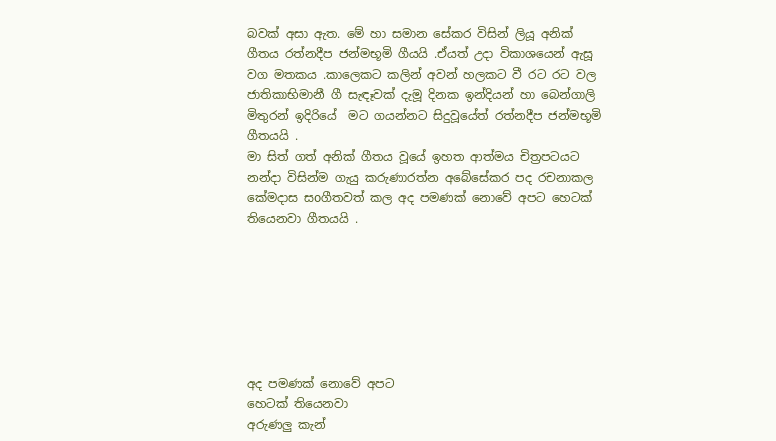බවක් අසා ඇත. මේ හා සමාන සේකර විසින් ලියූ අනික් ගීතය රත්නදීප ජන්මභූමි ගීයයි .ඒයත් උදා විකාශයෙන් ඇසූ වග මතකය .කාලෙකට කලින් අවන් හලකට වී රට රට වල ජාතිකාභිමානී ගී සැඳෑවක් දැමූ දිනක ඉන්දියන් හා බෙන්ගාලි මිතුරන් ඉදිරියේ  මට ගයන්නට සිදුවූයේත් රත්නදීප ජන්මභූමි ගීතයයි .
මා සිත් ගත් අනික් ගීතය වූයේ ඉහත ආත්මය චිත්‍රපටයට නන්දා විසින්ම ගැයු කරුණාරත්න අබේසේකර පද රචනාකල කේමදාස සoගීතවත් කල අද පමණක් නොවේ අපට හෙටක් තියෙනවා ගීතයයි .







අද පමණක් නොවේ අපට
හෙටක් තියෙනවා
අරුණලු කැන්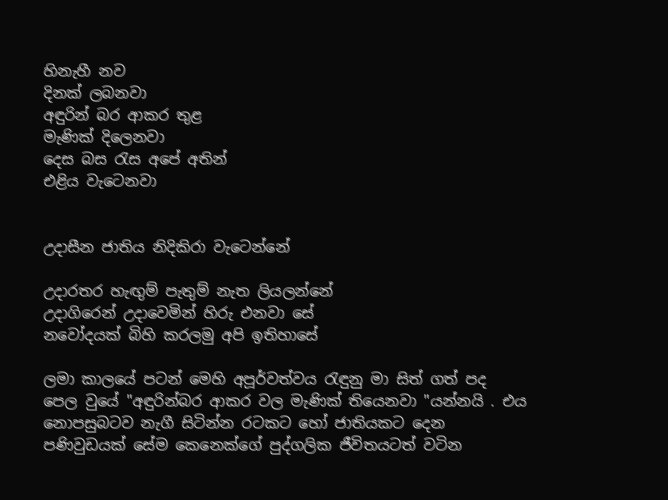හිනැහී නව
දිනක් ලබනවා
අඳුරින් බර ආකර තුළ
මැණික් දිලෙනවා
දෙස බස රැස අපේ අතින්
එළිය වැටෙනවා


උදාසීන ජාතිය නිදිකිරා වැටෙන්නේ

උදාරතර හැඟුම් පැතුම් නැත ලියලන්නේ
උදාගිරෙන් උදාවෙමින් හිරු එනවා සේ
නවෝදයක් බිහි කරලමු අපි ඉතිහාසේ

ලමා කාලයේ පටන් මෙහි අපූර්වත්වය රැඳුනු මා සිත් ගත් පද පෙල වුයේ "අඳුරින්බර ආකර වල මැණික් තියෙනවා "යන්නයි . එය නොපසුබටව නැගී සිටින්න රටකට හෝ ජාතියකට දෙන පණිවුඩයක් සේම කෙනෙක්ගේ පුද්ගලික ජීවිතයටත් වටින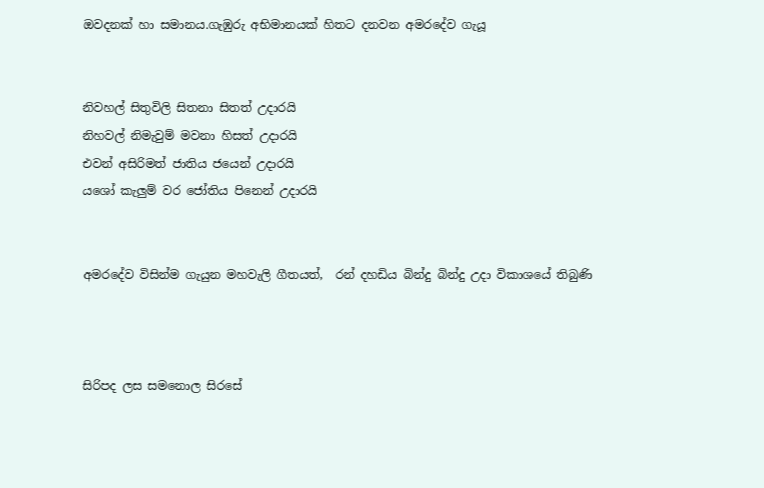ඔවදනක් හා සමානය.ගැඹුරු අභිමානයක් හිතට දනවන අමරදේව ගැයූ


නිවහල් සිතුවිලි සිතනා සිතත් උදාරයි
නිහවල් නිමැවුම් මවනා හිසත් උදාරයි
එවන් අසිරිමත් ජාතිය ජයෙන් උදාරයි
යශෝ කැලුම් වර ජෝතිය පිනෙන් උදාරයි


අමරදේව විසින්ම ගැයුන මහවැලි ගීතයත්,  රන් දහඩිය බින්දු බින්දු උදා විකාශයේ තිබුණි



සිරිපද ලස සමනොල සිරසේ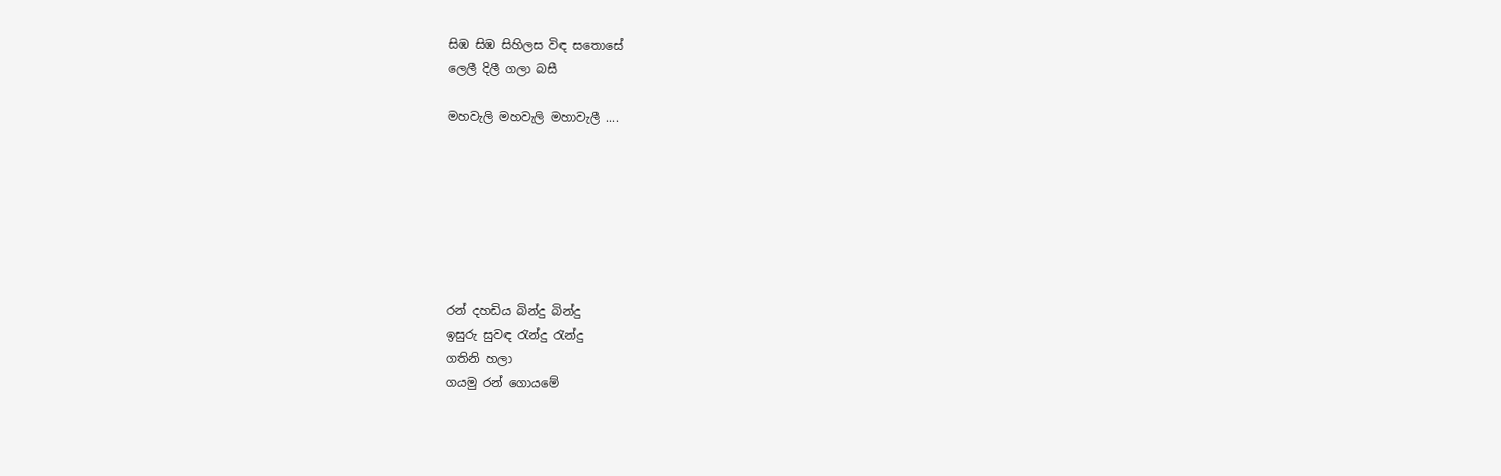සිඹ සිඹ සිහිලස විඳ සතොසේ
ලෙලී දිලී ගලා බසී

මහවැලි මහවැලි මහාවැලී ....







රන් දහඩිය බින්දු බින්දු
ඉසුරු සුවඳ රැන්දු රැන්දු
ගතිනි හලා
ගයමු රන් ගොයමේ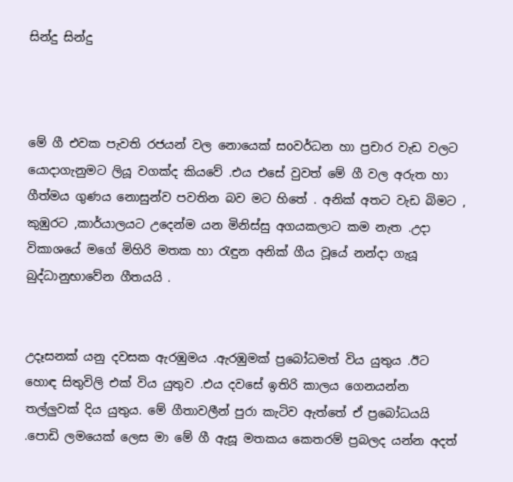සින්දු සින්දු



මේ ගී එවක පැවති රජයන් වල නොයෙක් සoවර්ධන හා ප්‍රචාර වැඩ වලට යොදාගැනුමට ලියූ වගක්ද කියවේ .එය එසේ වුවත් මේ ගී වල අරුත හා ගීත්මය ගුණය නොසුන්ව පවතින බව මට හිතේ . අනික් අතට වැඩ බිමට , කුඹුරට ,කාර්යාලයට උදෙන්ම යන මිනිස්සු අගයකලාට කම නැත .උදා විකාශයේ මගේ මිහිරි මතක හා රැඳුන අනික් ගීය වූයේ නන්දා ගැයූ බුද්ධානුභාවේන ගීතයයි .


උදෑසනක් යනු දවසක ඇරඹුමය .ඇරඹුමක් ප්‍රබෝධමත් විය යුතුය .ඊට හොඳ සිතුවිලි එක් විය යුතුව .එය දවසේ ඉතිරි කාලය ගෙනයන්න තල්ලුවක් දිය යුතුය. මේ ගීතාවලීන් පුරා කැටිව ඇත්තේ ඒ ප්‍රබෝධයයි .පොඩි ලමයෙක් ලෙස මා මේ ගී ඇසූ මතකය කෙතරම් ප්‍රබලද යන්න අදත්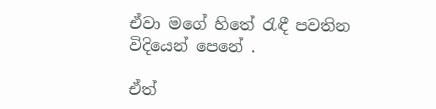ඒවා මගේ හිතේ රැඳී පවතින විදියෙන් පෙනේ .

ඒත්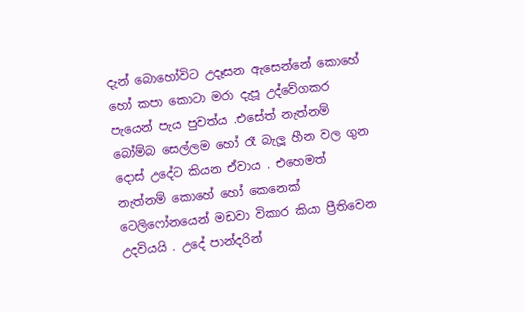දැන් බොහෝවිට උදෑසන ඇසෙන්නේ කොහේ හෝ කපා කොටා මරා දැපූ උද්වේගකර පැයෙන් පැය පුවත්ය .එසේත් නැත්නම් බෝම්බ සෙල්ලම හෝ රෑ බැලූ හීන වල ගුන දොස් උදේට කියන ඒවාය . එහෙමත් නැත්නම් කොහේ හෝ කෙනෙක් ටෙලිෆෝනයෙන් මඩවා විකාර කියා ප්‍රීතිවෙන උදවියයි . උදේ පාන්දරින්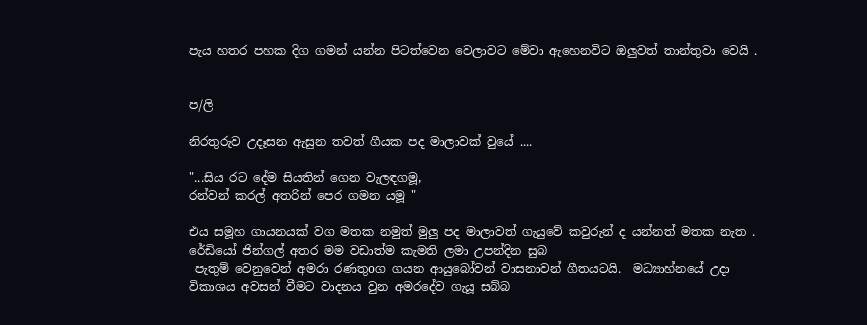පැය හතර පහක දිග ගමන් යන්න පිටත්වෙන වෙලාවට මේවා ඇහෙනවිට ඔලුවත් තාන්තුවා වෙයි .


ප/ලි

නිරතුරුව උදෑසන ඇසුන තවත් ගීයක පද මාලාවක් වුයේ ....

"...සිය රට දේම සියතින් ගෙන වැලඳගමූ,
රන්වන් කරල් අතරින් පෙර ගමන යමූ "

එය සමූහ ගායනයක් වග මතක නමුත් මුලු පද මාලාවත් ගැයුවේ කවුරුන් ද යන්නත් මතක නැත . රේඩියෝ ජින්ගල් අතර මම වඩාත්ම කැමති ලමා උපන්දින සුබ
 පැතුම් වෙනුවෙන් අමරා රණතුoග ගයන ආයුබෝවන් වාසනාවන් ගීතයටයි.  මධ්‍යාහ්නයේ උදා විකාශය අවසන් වීමට වාදනය වුන අමරදේව ගැයූ සබ්බ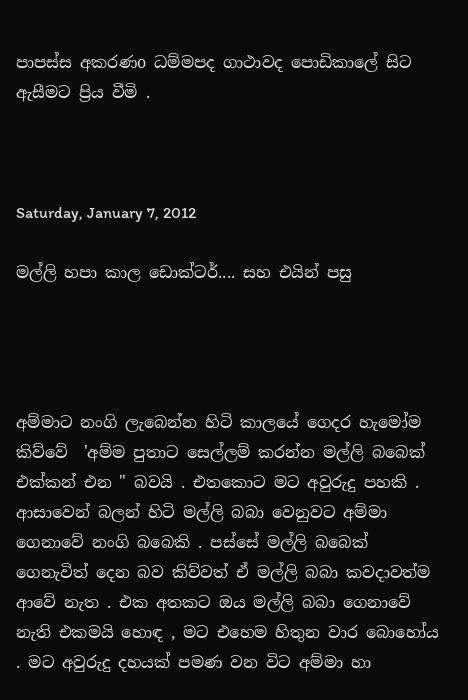පාපස්ස අකරණo ධම්මපද ගාථාවද පොඩිකාලේ සිට ඇසීමට ප්‍රිය වීමි .



Saturday, January 7, 2012

මල්ලි හපා කාල ඩොක්ටර්.... සහ එයින් පසු




අම්මාට නංගි ලැබෙන්න හිටි කාලයේ ගෙදර හැමෝම කිව්වේ  'අම්ම පුතාට සෙල්ලම් කරන්න මල්ලි බබෙක් එක්කන් එන " බවයි . එතකොට මට අවුරුදු පහකි . ආසාවෙන් බලන් හිටි මල්ලි බබා වෙනුවට අම්මා ගෙනාවේ නංගි බබෙකි . පස්සේ මල්ලි බබෙක් ගෙනැවිත් දෙන බව කිව්වත් ඒ මල්ලි බබා කවදාවත්ම ආවේ නැත . එක අතකට ඔය මල්ලි බබා ගෙනාවේ නැති එකමයි හොඳ , මට එහෙම හිතුන වාර බොහෝය . මට අවුරුදු දහයක් පමණ වන විට අම්මා හා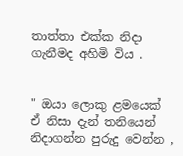තාත්තා එක්ක නිදා ගැනීමද අහිමි විය .


" ඔයා ලොකු ළමයෙක්  ඒ නිසා දැන් තනියෙන් නිදාගන්න පුරුදු වෙන්න ,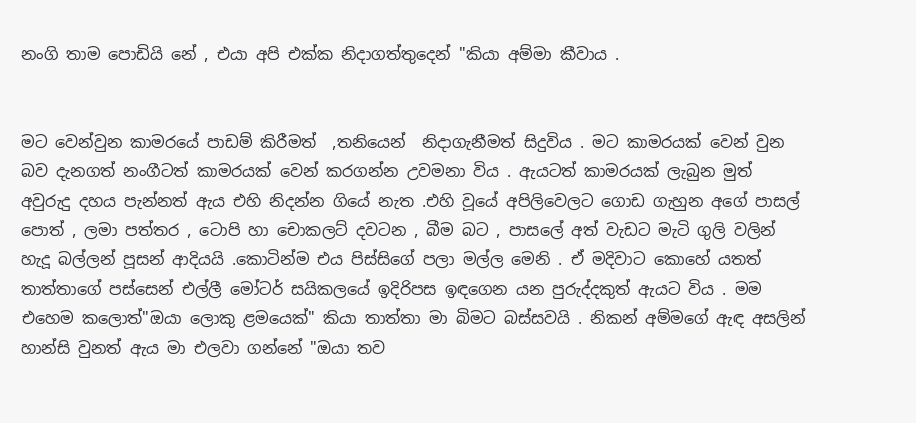නංගි තාම පොඩියි නේ , එයා අපි එක්ක නිදාගත්තුදෙන් "කියා අම්මා කීවාය .


මට වෙන්වුන කාමරයේ පාඩම් කිරීමත්  ,තනියෙන්  නිදාගැනීමත් සිදුවිය . මට කාමරයක් වෙන් වුන බව දැනගත් නංගීටත් කාමරයක් වෙන් කරගන්න උවමනා විය . ඇයටත් කාමරයක් ලැබුන මුත් අවුරුදු දහය පැන්නත් ඇය එහි නිදන්න ගියේ නැත .එහි වූයේ අපිලිවෙලට ගොඩ ගැහුන අගේ පාසල් පොත් , ලමා පත්තර , ටොපි හා චොකලට් දවටන , බීම බට , පාසලේ අත් වැඩට මැටි ගුලි වලින් හැදූ බල්ලන් පූසන් ආදියයි .කොටින්ම එය පිස්සිගේ පලා මල්ල මෙනි . ඒ මදිවාට කොහේ යතත් තාත්තාගේ පස්සෙන් එල්ලී මෝටර් සයිකලයේ ඉදිරිපස ඉඳගෙන යන පුරුද්දකුත් ඇයට විය . මම එහෙම කලොත්"ඔයා ලොකු ළමයෙක්" කියා තාත්තා මා බිමට බස්සවයි . නිකන් අම්මගේ ඇඳ අසලින් හාන්සි වුනත් ඇය මා එලවා ගන්නේ "ඔයා තව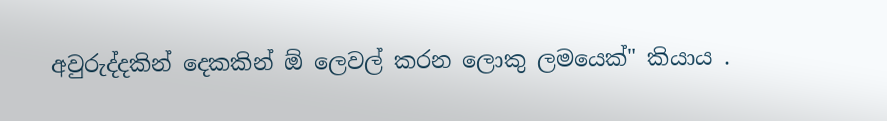අවුරුද්දකින් දෙකකින් ඕ ලෙවල් කරන ලොකු ලමයෙක්" කියාය .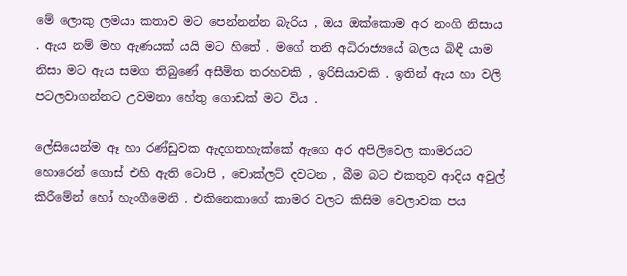මේ ලොකු ලමයා කතාව මට පෙන්නන්න බැරිය , ඔය ඔක්කොම අර නංගි නිසාය . ඇය නම් මහ ඇණයක් යයි මට හිතේ . මගේ තනි අධිරාජ්‍යයේ බලය බිඳී යාම නිසා මට ඇය සමග තිබුණේ අසීමිත තරහවකි , ඉරිසියාවකි . ඉතින් ඇය හා වලි පටලවාගන්නට උවමනා හේතු ගොඩක් මට විය .

ලේසියෙන්ම ඈ හා රණ්ඩුවක ඇදගතහැක්කේ ඇගෙ අර අපිලිවෙල කාමරයට හොරෙන් ගොස් එහි ඇති ටොපි , චොක්ලට් දවටන , බීම බට එකතුව ආදිය අවුල් කිරීමේන් හෝ හැංගීමෙනි . එකිනෙකාගේ කාමර වලට කිසිම වෙලාවක පය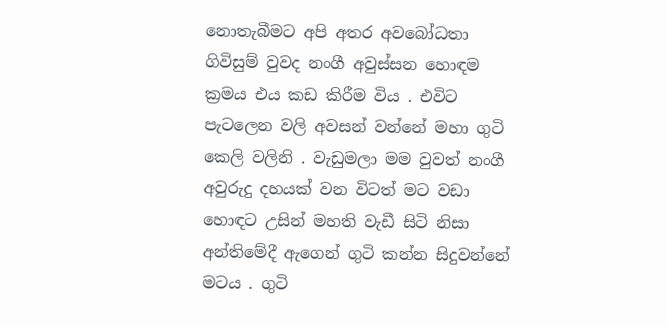නොතැබීමට අපි අතර අවබෝධතා ගිවිසුම් වුවද නංගී අවුස්සන හොඳම ක්‍රමය එය කඩ කිරීම විය . එවිට පැටලෙන වලි අවසන් වන්නේ මහා ගුටි කෙලි වලිනි . වැඩුමලා මම වුවත් නංගී අවුරුදු දහයක් වන විටත් මට වඩා  හොඳට උසින් මහති වැඩී සිටි නිසා අන්තිමේදී ඇගෙන් ගුටි කන්න සිදුවන්නේ මටය . ගුටි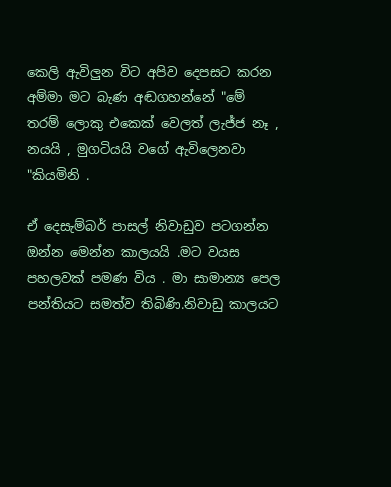කෙලි ඇවිලුන විට අපිව දෙපසට කරන අම්මා මට බැණ අඬගහන්නේ "මේ තරම් ලොකු එකෙක් වෙලත් ලැජ්ජ නෑ , නයයි , මුගටියයි වගේ ඇවිලෙනවා "කියමිනි .

ඒ දෙසැම්බර් පාසල් නිවාඩුව පටගන්න ඔන්න මෙන්න කාලයයි .මට වයස පහලවක් පමණ විය . මා සාමාන්‍ය පෙල පන්තියට සමත්ව තිබිණි.නිවාඩු කාලයට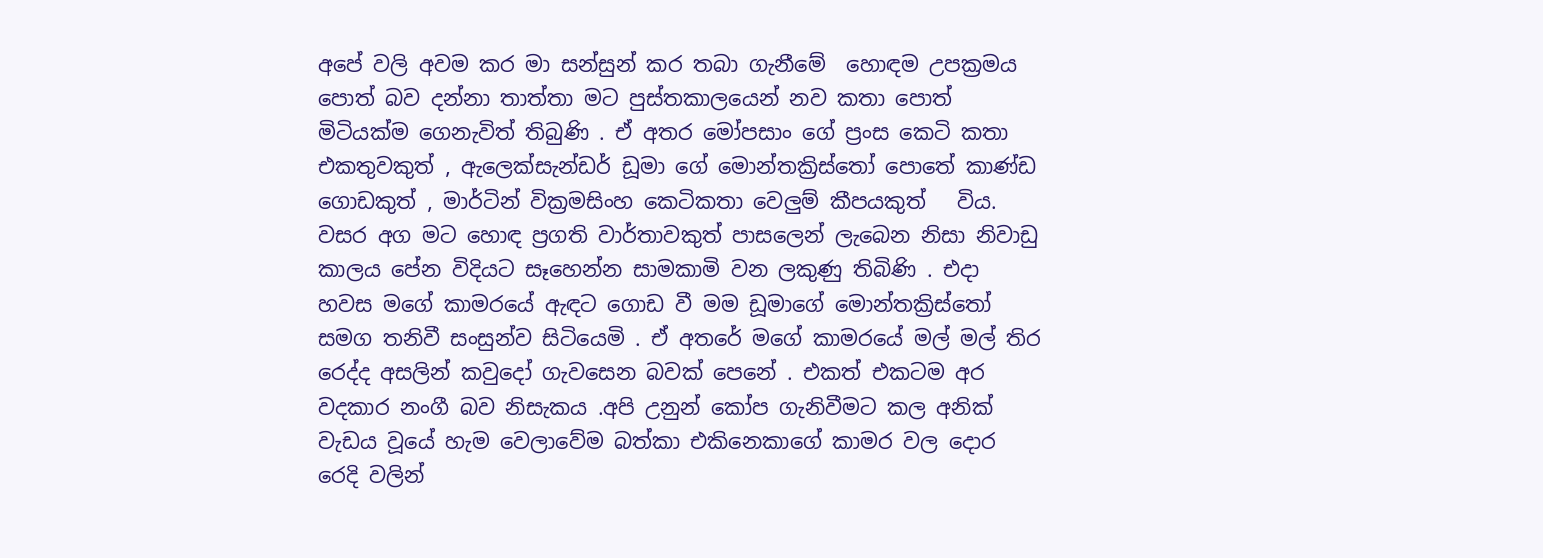අපේ වලි අවම කර මා සන්සුන් කර තබා ගැනීමේ  හොඳම උපක්‍රමය පොත් බව දන්නා තාත්තා මට පුස්තකාලයෙන් නව කතා පොත් මිටියක්ම ගෙනැවිත් තිබුණි . ඒ අතර මෝපසාං ගේ ප්‍රංස කෙටි කතා එකතුවකුත් , ඇලෙක්සැන්ඩර් ඩූමා ගේ මොන්තක්‍රිස්තෝ පොතේ කාණ්ඩ ගොඩකුත් , මාර්ටින් වික්‍රමසිංහ කෙටිකතා වෙලුම් කීපයකුත්   විය. වසර අග මට හොඳ ප්‍රගති වාර්තාවකුත් පාසලෙන් ලැබෙන නිසා නිවාඩු කාලය පේන විදියට සෑහෙන්න සාමකාමි වන ලකුණු තිබිණි . එදා හවස මගේ කාමරයේ ඇඳට ගොඩ වී මම ඩූමාගේ මොන්තක්‍රිස්තෝ සමග තනිවී සංසුන්ව සිටියෙමි . ඒ අතරේ මගේ කාමරයේ මල් මල් තිර රෙද්ද අසලින් කවුදෝ ගැවසෙන බවක් පෙනේ . එකත් එකටම අර වදකාර නංගී බව නිසැකය .අපි උනුන් කෝප ගැනිවීමට කල අනික් වැඩය වූයේ හැම වෙලාවේම බත්කා එකිනෙකාගේ කාමර වල දොර රෙදි වලින්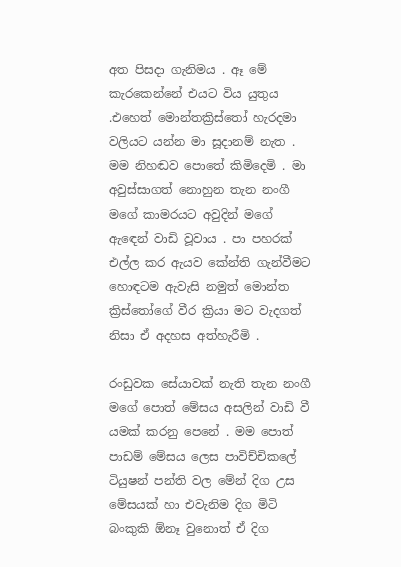අත පිසදා ගැනිමය . ඈ මේ කැරකෙන්නේ එයට විය යුතුය .එහෙත් මොන්තක්‍රිස්තෝ හැරදමා වලියට යන්න මා සූදානම් නැත . මම නිහඬව පොතේ කිමිදෙමි . මා අවුස්සාගත් නොහුන තැන නංගී මගේ කාමරයට අවුදින් මගේ ඇඳෙන් වාඩි වූවාය . පා පහරක් එල්ල කර ඇයව කේන්ති ගැන්වීමට හොඳටම ඇවැසි නමුත් මොන්ත ක්‍රිස්තෝගේ වීර ක්‍රියා මට වැදගත් නිසා ඒ අදහස අත්හැරීමි .

රංඩුවක සේයාවක් නැති තැන නංගී මගේ පොත් මේසය අසලින් වාඩි වී යමක් කරනු පෙනේ . මම පොත් පාඩම් මේසය ලෙස පාවිච්චිකලේ ටියුෂන් පන්ති වල මේන් දිග උස මේසයක් හා එවැනිම දිග මිටි බංකුකි ඕනෑ වුනොත් ඒ දිග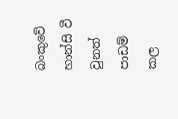බංකුවේ හාන්සි වී වුනත් පාඩම් කල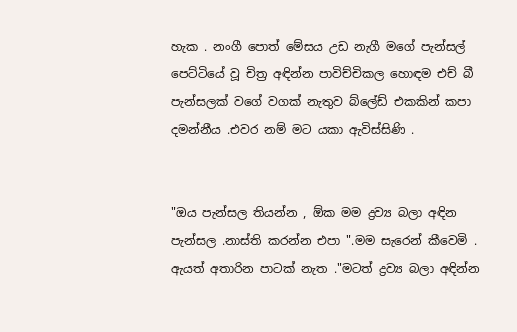හැක . නංගී පොත් මේසය උඩ නැගී මගේ පැන්සල් පෙට්ටියේ වූ චිත්‍ර අඳින්න පාවිච්චිකල හොඳම එච් බී පැන්සලක් වගේ වගක් නැතුව බ්ලේඩ් එකකින් කපා දමන්නීය .එවර නම් මට යකා ඇවිස්සිණි .


"ඔය පැන්සල තියන්න , ඕක මම ද්‍රව්‍ය බලා අඳින පැන්සල .නාස්ති කරන්න එපා ".මම සැරෙන් කීවෙමි .
ඇයත් අතාරින පාටක් නැත ."මටත් ද්‍රව්‍ය බලා අඳින්න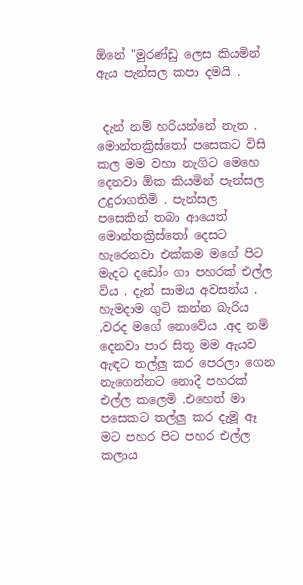ඕනේ "මුරණ්ඩු ලෙස කියමින් ඇය පැන්සල කපා දමයි .


 දැන් නම් හරියන්නේ නැත . මොන්තක්‍රිස්තෝ පසෙකට විසි කල මම වහා නැගිට මෙහෙ දෙනවා ඕක කියමින් පැන්සල උදුරාගතිමි . පැන්සල  පසෙකින් තබා ආයෙත් මොන්තක්‍රිස්තෝ දෙසට හැරෙනවා එක්කම මගේ පිට මැදට දඩෝං ගා පහරක් එල්ල විය . දැන් සාමය අවසන්ය . හැමදාම ගුටි කන්න බැරිය ,වරද මගේ නොවේය .අද නම් දෙනවා පාර සිතූ මම ඇයව ඇඳට තල්ලු කර පෙරලා ගෙන නැගෙන්නට නොදී පහරක් එල්ල කලෙමි .එහෙත් මා පසෙකට තල්ලු කර දැමූ ඈ මට පහර පිට පහර එල්ල කලාය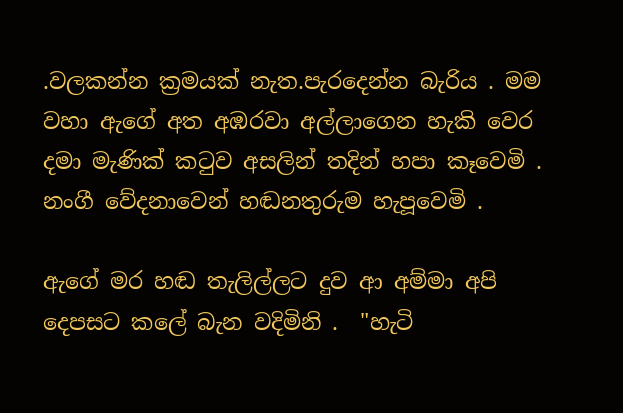.වලකන්න ක්‍රමයක් නැත.පැරදෙන්න බැරිය . මම වහා ඇගේ අත අඹරවා අල්ලාගෙන හැකි වෙර දමා මැණික් කටුව අසලින් තදින් හපා කෑවෙමි . නංගී වේදනාවෙන් හඬනතුරුම හැපූවෙමි .

ඇගේ මර හඬ තැලිල්ලට දුව ආ අම්මා අපි දෙපසට කලේ බැන වදිමිනි .  "හැටි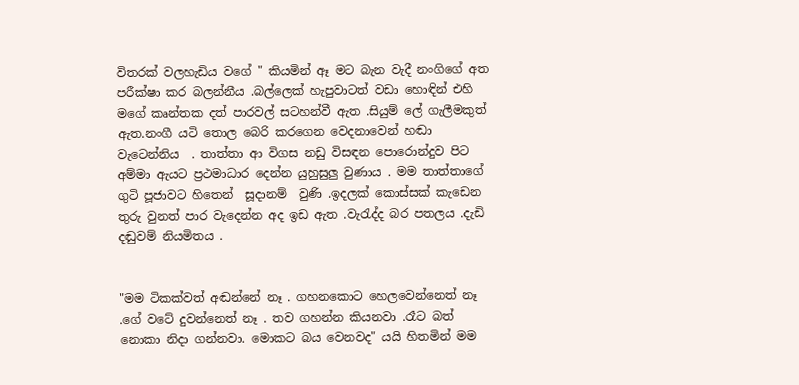විතරක් වලහැඩිය වගේ " කියමින් ඈ මට බැන වැදී නංගිගේ අත පරීක්ෂා කර බලන්නීය .බල්ලෙක් හැපුවාටත් වඩා හොඳින් එහි මගේ කෘන්තක දත් පාරවල් සටහන්වී ඇත .සියුම් ලේ ගැලීමකුත් ඇත.නංගී යටි තොල බෙරි කරගෙන වෙදනාවෙන් හඬා වැටෙන්නිය  . තාත්තා ආ විගස නඩු විසඳන පොරොන්දුව පිට අම්මා ඇයට ප්‍රථමාධාර දෙන්න යුහුසුලු වුණාය . මම තාත්තාගේ ගුටි පූජාවට හිතෙන්  සූදානම්  වුණි .ඉදලක් කොස්සක් කැඩෙන තුරු වුනත් පාර වැදෙන්න අද ඉඩ ඇත .වැරැද්ද බර පතලය .දැඩි දඬුවම් නියමිතය .


"මම ටිකක්වත් අඬන්නේ නෑ . ගහනකොට හෙලවෙන්නෙත් නෑ .ගේ වටේ දුවන්නෙත් නෑ . තව ගහන්න කියනවා .රෑට බත් නොකා නිදා ගන්නවා. මොකට බය වෙනවද" යයි හිතමින් මම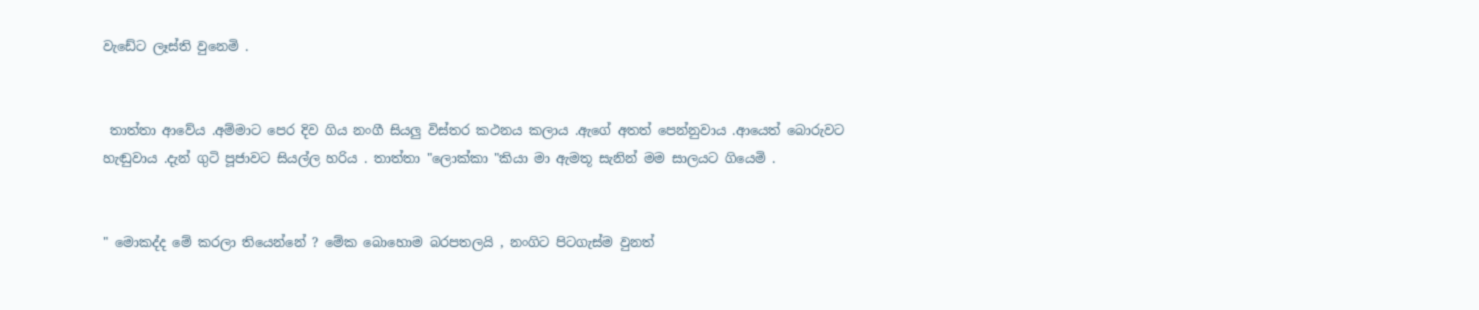වැඩේට ලෑස්ති වුනෙමි .


 තාත්තා ආවේය .අම්මාට පෙර දිව ගිය නංගී සියලු විස්තර කථනය කලාය .ඇගේ අතත් පෙන්නුවාය .ආයෙත් බොරුවට හැඬුවාය .දැන් ගුටි පූජාවට සියල්ල හරිය . තාත්තා "ලොක්කා "කියා මා ඇමතූ සැනින් මම සාලයට ගියෙමි .


" මොකද්ද මේ කරලා තියෙන්නේ ? මේක බොහොම බරපතලයි , නංගිට පිටගැස්ම වුනත්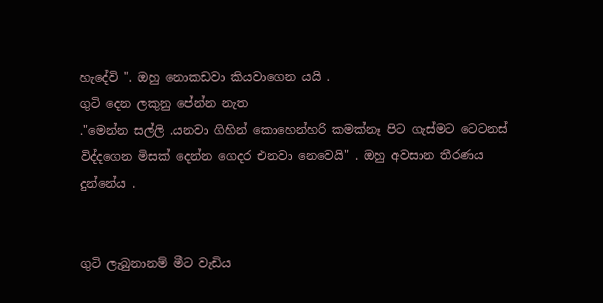හැදේවි ". ඔහු නොකඩවා කියවාගෙන යයි .
ගුටි දෙන ලකුනු පේන්න නැත
."මෙන්න සල්ලි .යනවා ගිහින් කොහෙන්හරි කමක්නෑ පිට ගැස්මට ටෙටනස් විද්දගෙන මිසක් දෙන්න ගෙදර එනවා නෙවෙයි" . ඔහු අවසාන තීරණය දුන්නේය .


ගුටි ලැබුනානම් මීට වැඩිය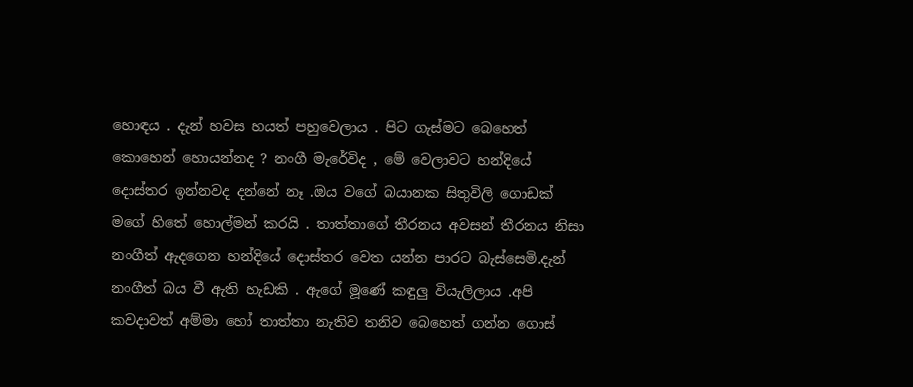හොඳය . දැන් හවස හයත් පහුවෙලාය . පිට ගැස්මට බෙහෙත් කොහෙන් හොයන්නද ? නංගී මැරේවිද , මේ වෙලාවට හන්දියේ දොස්තර ඉන්නවද දන්නේ නෑ .ඔය වගේ බයානක සිතුවිලි ගොඩක් මගේ හිතේ හොල්මන් කරයි . තාත්තාගේ තීරනය අවසන් තීරනය නිසා නංගීත් ඇදගෙන හන්දියේ දොස්තර වෙත යන්න පාරට බැස්සෙමි.දැන් නංගීත් බය වී ඇති හැඩකි . ඇගේ මූණේ කඳුලු වියැලිලාය .අපි කවදාවත් අම්මා හෝ තාත්තා නැතිව තනිව බෙහෙත් ගන්න ගොස්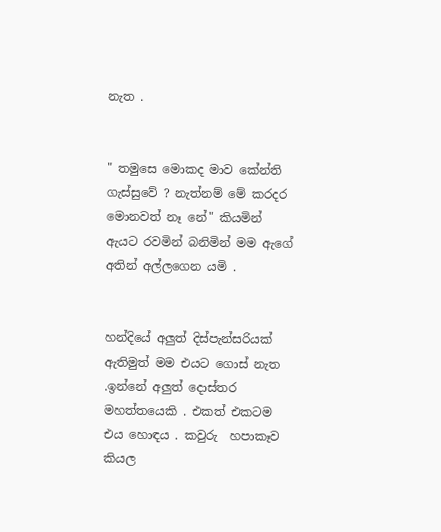නැත .


" තමුසෙ මොකද මාව කේන්ති ගැස්සුවේ ? නැත්නම් මේ කරදර මොනවත් නෑ නේ" කියමින් ඇයට රවමින් බනිමින් මම ඇගේ අතින් අල්ලගෙන යමි .


හන්දියේ අලුත් දිස්පැන්සරියක් ඇතිමුත් මම එයට ගොස් නැත .ඉන්නේ අලුත් දොස්තර මහත්තයෙකි . එකත් එකටම එය හොඳය . කවුරු  හපාකෑව කියල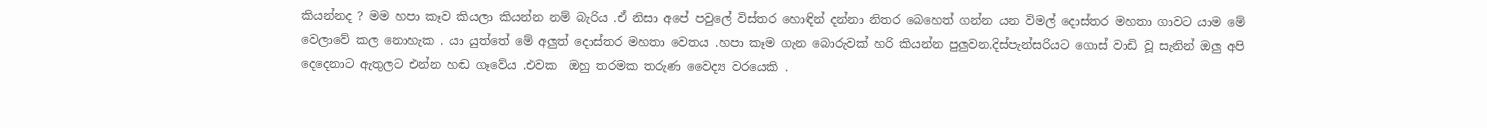කියන්නද ? මම හපා කෑව කියලා කියන්න නම් බැරිය .ඒ නිසා අපේ පවුලේ විස්තර හොඳින් දන්නා නිතර බෙහෙත් ගන්න යන විමල් දොස්තර මහතා ගාවට යාම මේ වෙලාවේ කල නොහැක . යා යුත්තේ මේ අලුත් දොස්තර මහතා වෙතය .හපා කෑම ගැන බොරුවක් හරි කියන්න පුලුවන.දිස්පැන්සරියට ගොස් වාඩි වූ සැනින් ඔලු අපි දෙදෙනාට ඇතුලට එන්න හඬ ගෑවේය .එවක  ඔහු තරමක තරුණ වෛද්‍ය වරයෙකි .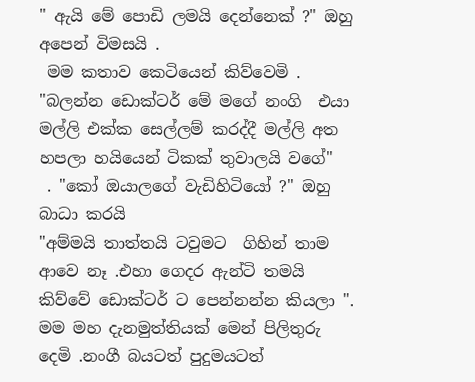" ඇයි මේ පොඩි ලමයි දෙන්නෙක් ?" ඔහු අපෙන් විමසයි .
 මම කතාව කෙටියෙන් කිව්වෙමි .
"බලන්න ඩොක්ටර් මේ මගේ නංගි  එයා මල්ලි එක්ක සෙල්ලම් කරද්දී මල්ලි අත හපලා හයියෙන් ටිකක් තුවාලයි වගේ"
 . "කෝ ඔයාලගේ වැඩිහිටියෝ ?" ඔහු බාධා කරයි
"අම්මයි තාත්තයි ටවුමට  ගිහින් තාම ආවෙ නෑ .එහා ගෙදර ඇන්ටි තමයි කිව්වේ ඩොක්ටර් ට පෙන්නන්න කියලා ".
මම මහ දැනමුත්තියක් මෙන් පිලිතුරු දෙමි .නංගී බයටත් පුදුමයටත්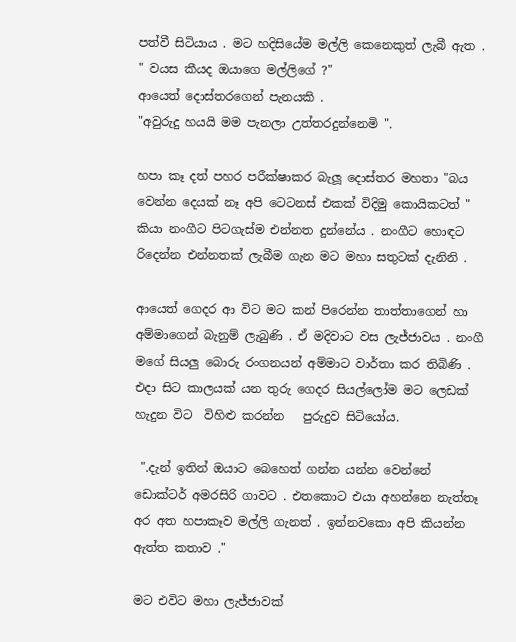පත්වී සිටියාය . මට හදිසියේම මල්ලි කෙනෙකුත් ලැබී ඇත .
" වයස කීයද ඔයාගෙ මල්ලිගේ ?"
ආයෙත් දොස්තරගෙන් පැනයකි .
"අවුරුදු හයයි මම පැනලා උත්තරදුන්නෙමි ".

හපා කෑ දත් පහර පරීක්ෂාකර බැලූ දොස්තර මහතා "බය වෙන්න දෙයක් නෑ අපි ටෙටනස් එකක් විදිමු කොයිකටත් " කියා නංගීට පිටගැස්ම එන්නත දුන්නේය . නංගීට හොඳට රිදෙන්න එන්නතක් ලැබීම ගැන මට මහා සතුටක් දැනිනි .

ආයෙත් ගෙදර ආ විට මට කන් පිරෙන්න තාත්තාගෙන් හා අම්මාගෙන් බැනුම් ලැබුණි . ඒ මදිවාට වස ලැජ්ජාවය . නංගී මගේ සියලු බොරු රංගනයන් අම්මාට වාර්තා කර තිබිණි . එදා සිට කාලයක් යන තුරු ගෙදර සියල්ලෝම මට ලෙඩක් හැදුන විට  විහිළු කරන්න   පුරුදුව සිටියෝය.

 ".දැන් ඉතින් ඔයාට බෙහෙත් ගන්න යන්න වෙන්නේ ඩොක්ටර් අමරසිරි ගාවට . එතකොට එයා අහන්නෙ නැත්තෑ අර අත හපාකෑව මල්ලි ගැනත් . ඉන්නවකො අපි කියන්න ඇත්ත කතාව ."

මට එවිට මහා ලැජ්ජාවක්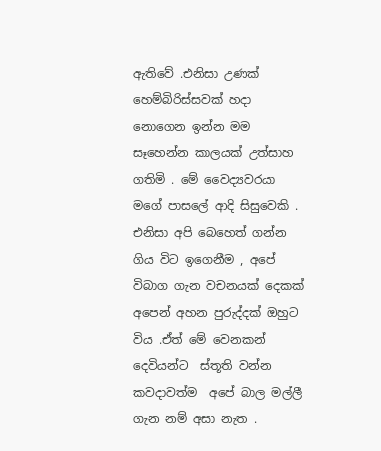ඇතිවේ .එනිසා උණක් හෙම්බිරිස්සවක් හදා නොගෙන ඉන්න මම සෑහෙන්න කාලයක් උත්සාහ ගතිමි . මේ වෛද්‍යවරයා මගේ පාසලේ ආදි සිසුවෙකි . එනිසා අපි බෙහෙත් ගන්න ගිය විට ඉගෙනීම , අපේ විබාග ගැන වචනයක් දෙකක් අපෙන් අහන පුරුද්දක් ඔහුට විය .ඒත් මේ වෙනකන් දෙවියන්ට  ස්තූති වන්න  කවදාවත්ම  අපේ බාල මල්ලී ගැන නම් අසා නැත .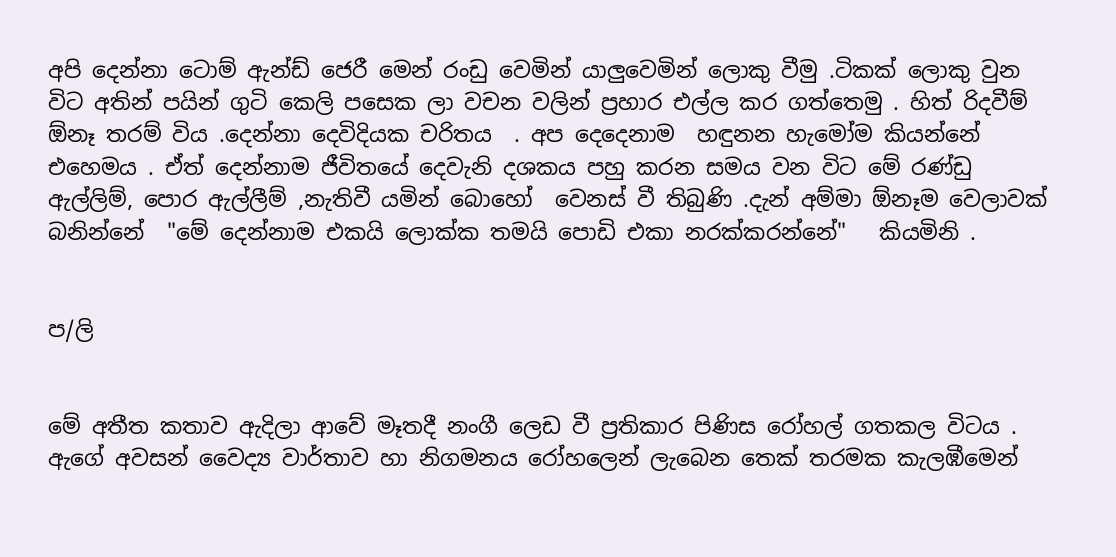අපි දෙන්නා ටොම් ඇන්ඩ් ජෙරී මෙන් රංඩු වෙමින් යාලුවෙමින් ලොකු වීමු .ටිකක් ලොකු වුන විට අතින් පයින් ගුටි කෙලි පසෙක ලා වචන වලින් ප්‍රහාර එල්ල කර ගත්තෙමු . හිත් රිදවීම් ඕනෑ තරම් විය .දෙන්නා දෙවිදියක චරිතය  . අප දෙදෙනාම  හඳුනන හැමෝම කියන්නේ එහෙමය . ඒත් දෙන්නාම ජීවිතයේ දෙවැනි දශකය පහු කරන සමය වන විට මේ රණ්ඩු ඇල්ලිම්, පොර ඇල්ලීම් ,නැතිවී යමින් බොහෝ  වෙනස් වී තිබුණි .දැන් අම්මා ඕනෑම වෙලාවක් බනින්නේ  "මේ දෙන්නාම එකයි ලොක්ක තමයි පොඩි එකා නරක්කරන්නේ"   කියමිනි .


ප/ලි


මේ අතීත කතාව ඇදිලා ආවේ මෑතදී නංගී ලෙඩ වී ප්‍රතිකාර පිණිස රෝහල් ගතකල විටය . ඇගේ අවසන් වෛද්‍ය වාර්තාව හා නිගමනය රෝහලෙන් ලැබෙන තෙක් තරමක කැලඹීමෙන්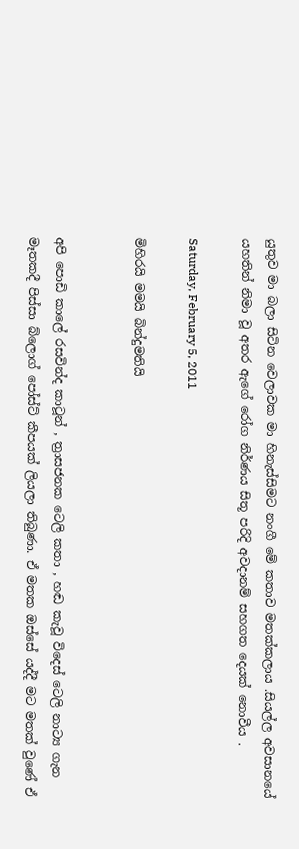යුතුව මා බලා සිටින වෙලාවක මා හිනැස්සිමට නංගී මේ කතාව මතක්කලාය .සියල්ල අවසානයේ යහතින් නිමා වූ අතර ඇගේ රෝග නිර්ණය සිතූ පරිදි අවදානම් සහගත දෙයක් නොවීය .

Saturday, February 5, 2011

මිහිරයි මමයි බින්දුමතියි


අපි පොඩි කාලේ රසවින්ද කාටූන් , ත්‍රාසජනක ටෙලි කතා , හඬ කැවූ විදෙස් ටෙලි නාට්‍ය ගැන මෑතකදී පිස්සා බ්ලොග් පෝස්ට් කීපයක් ලියලා තිබුණා. ඒ මතක ඔස්සේ යද්දී මට මතක් වුණේ ඒ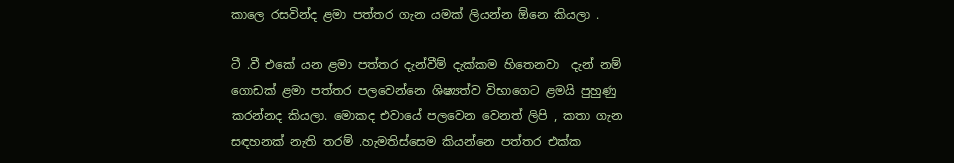කාලෙ රසවින්ද ළමා පත්තර ගැන යමක් ලියන්න ඕනෙ කියලා .

ටී .වී එකේ යන ළමා පත්තර දැන්වීම් දැක්කම හිතෙනවා  දැන් නම් ගොඩක් ළමා පත්තර පලවෙන්නෙ ශිෂ්‍යත්ව විභාගෙට ළමයි පුහුණු කරන්නද කියලා. මොකද එවායේ පලවෙන වෙනත් ලිපි , කතා ගැන සඳහනක් නැති තරම් .හැමතිස්සෙම කියන්නෙ පත්තර එක්ක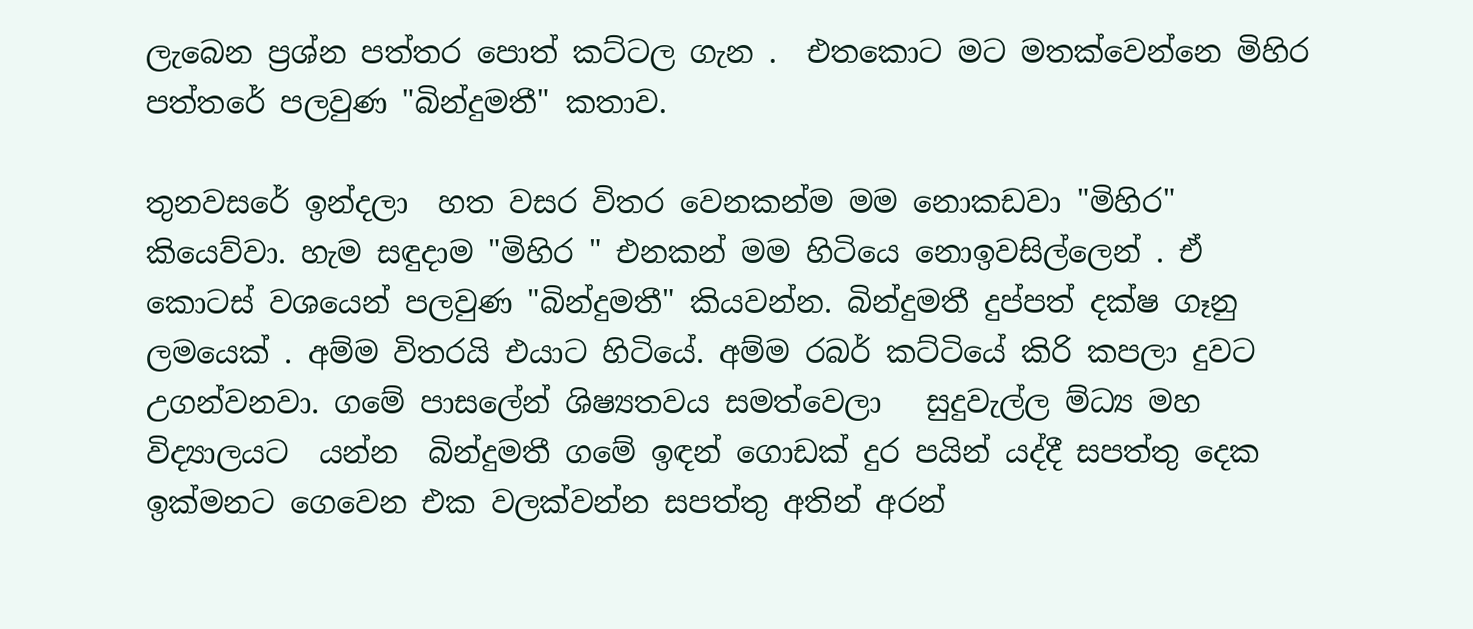ලැබෙන ප්‍රශ්න පත්තර පොත් කට්ටල ගැන .  එතකොට මට මතක්වෙන්නෙ මිහිර පත්තරේ පලවුණ "බින්දුමතී" කතාව.

තුනවසරේ ඉන්දලා  හත වසර විතර වෙනකන්ම මම නොකඩවා "මිහිර" කියෙව්වා. හැම සඳුදාම "මිහිර " එනකන් මම හිටියෙ නොඉවසිල්ලෙන් . ඒ කොටස් වශයෙන් පලවුණ "බින්දුමතී" කියවන්න. බින්දුමතී දුප්පත් දක්ෂ ගෑනු ලමයෙක් . අම්ම විතරයි එයාට හිටියේ. අම්ම රබර් කට්ටියේ කිරි කපලා දුවට උගන්වනවා. ගමේ පාසලේන් ශිෂ්‍යතවය සමත්වෙලා   සුදුවැල්ල ම්ධ්‍ය මහ විද්‍යාලයට  යන්න  බින්දුමතී ගමේ ඉඳන් ගොඩක් දුර පයින් යද්දී සපත්තු දෙක ඉක්මනට ගෙවෙන එක වලක්වන්න සපත්තු අතින් අරන්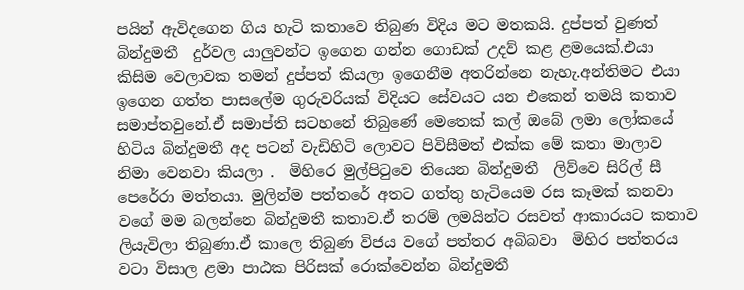පයින් ඇවිදගෙන ගිය හැටි කතාවෙ තිබුණ විදිය මට මතකයි. දුප්පත් වුණත් බින්දුමතී  දුර්වල යාලුවන්ට ඉගෙන ගන්න ගොඩක් උදව් කළ ළමයෙක්.එයා කිසිම වෙලාවක තමන් දුප්පත් කියලා ඉගෙනීම අතරින්නෙ නැහැ.අන්තිමට එයා ඉගෙන ගත්ත පාසලේම ගුරුවරියක් විදියට සේවයට යන එකෙන් තමයි කතාව සමාප්තවුනේ.ඒ සමාප්ති සටහනේ තිබුණේ මෙතෙක් කල් ඔබේ ලමා ලෝකයේ හිටිය බින්දුමතී අද පටන් වැඩිහිටි ලොවට පිවිසීමත් එක්ක මේ කතා මාලාව නිමා වෙනවා කියලා .  මිහිරෙ මුල්පිටුවෙ තියෙන බින්දුමතී  ලිව්වෙ සිරිල් සී පෙරේරා මත්තයා. මුලින්ම පත්තරේ අතට ගත්තු හැටියෙම රස කෑමක් කනවා වගේ මම බලන්නෙ බින්දුමතී කතාව.ඒ තරම් ලමයින්ට රසවත් ආකාරයට කතාව ලියැවිලා තිබුණා.ඒ කාලෙ තිබුණ විජය වගේ පත්තර අබිබවා  මිහිර පත්තරය වටා විසාල ළමා පාඨක පිරිසක් රොක්වෙන්න බින්දුමතී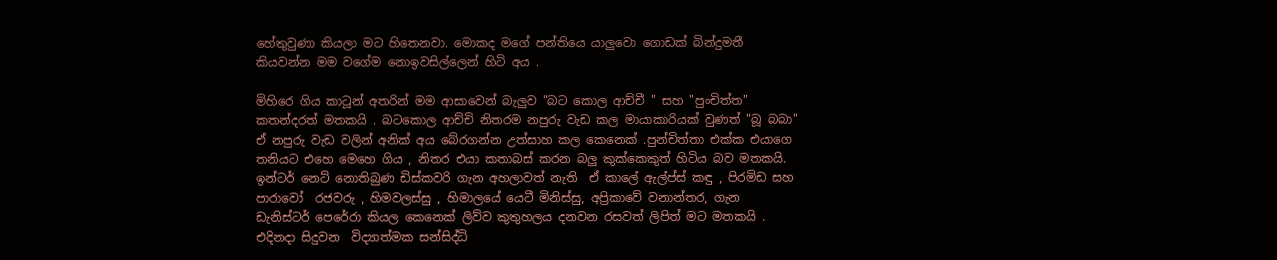හේතුවුණා කියලා මට හිතෙනවා. මොකද මගේ පන්තියෙ යාලුවො ගොඩක් බින්දුමතී කියවන්න මම වගේම නොඉවසිල්ලෙන් හිටි අය .

මිහිරෙ ගිය කාටූන් අතරින් මම ආසාවෙන් බැලුව "බට කොල ආච්චී " සහ "පුංචිත්ත" කතන්දරත් මතකයි . බටකොල ආච්චි නිතරම නපුරු වැඩ කල මායාකාරියක් වුණත් "බූ බබා" ඒ නපුරු වැඩ වලින් අනික් අය බේරගන්න උත්සාහ කල කෙනෙක් .පුන්චිත්තා එක්ක එයාගෙ තනියට එහෙ මෙහෙ ගිය , නිතර එයා කතාබස් කරන බලු කුක්කෙකුත් හිටිය බව මතකයි. ඉන්ටර් නෙට් නොතිබුණ ඩිස්කවරි ගැන අහලාවත් නැති  ඒ කාලේ ඇල්ප්ස් කඳු , පිරමිඩ සහ පාරාවෝ  රජවරු , හිමවලස්සු , හිමාලයේ යෙටී මිනිස්සු, අප්‍රිකාවේ වනාන්තර, ගැන  ඩැනිස්ටර් පෙරේරා කියල කෙනෙක් ලිව්ව කුතුහලය දනවන රසවත් ලිපිත් මට මතකයි .  එදිනදා සිදුවන  විද්‍යාත්මක සන්සිද්ධි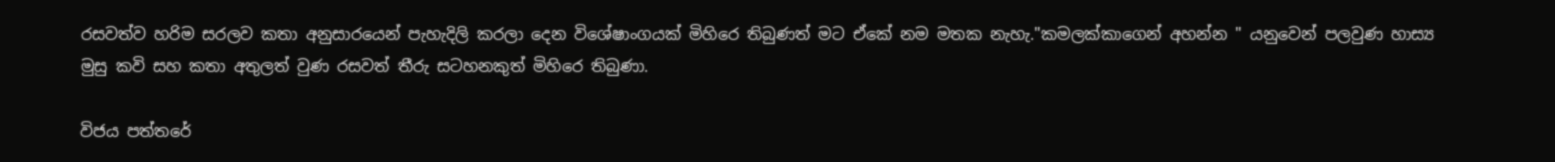රසවත්ව හරිම සරලව කතා අනුසාරයෙන් පැහැදිලි කරලා දෙන විශේෂාංගයක් මිහිරෙ තිබුණත් මට ඒකේ නම මතක නැහැ."කමලක්කාගෙන් අහන්න " යනුවෙන් පලවුණ හාස්‍ය මුසු කවි සහ කතා අතුලත් වුණ රසවත් තීරු සටහනකුත් මිහිරෙ තිබුණා.

විජය පත්තරේ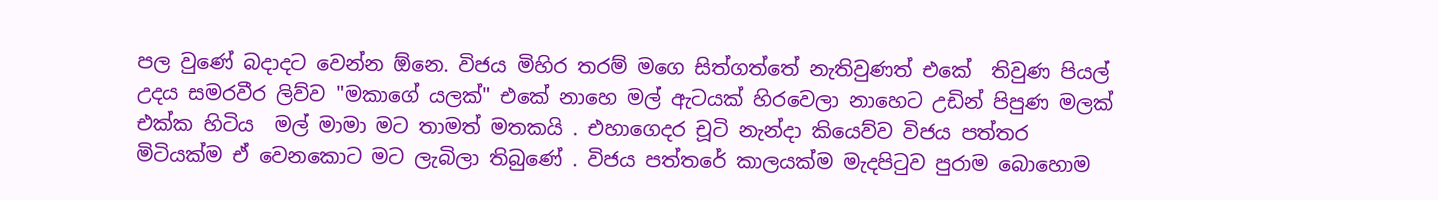පල වුණේ බදාදට වෙන්න ඕනෙ. විජය මිහිර තරම් මගෙ සිත්ගත්තේ නැතිවුණත් එකේ  තිවුණ පියල් උදය සමරවීර ලිව්ව "මකාගේ යලක්" එකේ නාහෙ මල් ඇටයක් හිරවෙලා නාහෙට උඩින් පිපුණ මලක් එක්ක හිටිය  මල් මාමා මට තාමත් මතකයි . එහාගෙදර චූටි නැන්දා කියෙව්ව විජය පත්තර මිටියක්ම ඒ වෙනකොට මට ලැබිලා තිබුණේ . විජය පත්තරේ කාලයක්ම මැදපිටුව පුරාම බොහොම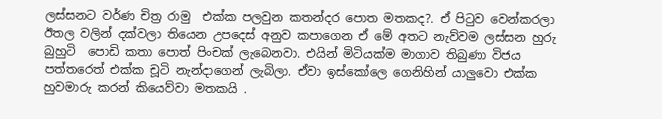ලස්සනට වර්ණ චිත්‍ර රාමු  එක්ක පලවුන කතන්දර පොත මතකද?. ඒ පිටුව වෙන්කරලා ඊතල වලින් දක්වලා තියෙන උපදෙස් අනුව කපාගෙන ඒ මේ අතට නැව්වම ලස්සන හුරු බුහුටි  පොඩි කතා පොත් පිංචක් ලැබෙනවා. එයින් මිටියක්ම මාගාව තිබුණා විජය පත්තරෙත් එක්ක චූටි නැන්දාගෙන් ලැබිලා. ඒවා ඉස්කෝලෙ ගෙනිහින් යාලුවො එක්ක හුවමාරු කරන් කියෙව්වා මතකයි .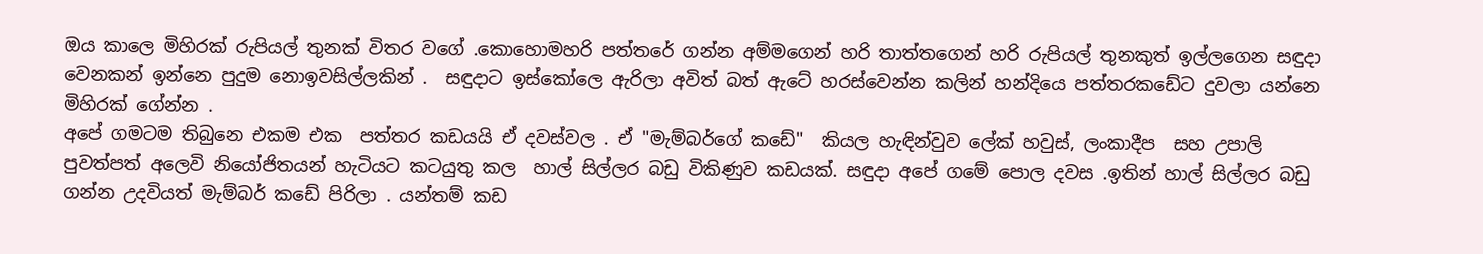ඔය කාලෙ මිහිරක් රුපියල් තුනක් විතර වගේ .කොහොමහරි පත්තරේ ගන්න අම්මගෙන් හරි තාත්තගෙන් හරි රුපියල් තුනකුත් ඉල්ලගෙන සඳුදා වෙනකන් ඉන්නෙ පුදුම නොඉවසිල්ලකින් .  සඳුදාට ඉස්කෝලෙ ඇරිලා අවිත් බත් ඇටේ හරස්වෙන්න කලින් හන්දියෙ පත්තරකඩේට දුවලා යන්නෙ මිහිරක් ගේන්න .
අපේ ගමටම තිබුනෙ එකම එක  පත්තර කඩයයි ඒ දවස්වල . ඒ "මැම්බර්ගේ කඩේ"  කියල හැඳින්වුව ලේක් හවුස්, ලංකාදීප  සහ උපාලි පුවත්පත් අලෙවි නියෝජිතයන් හැටියට කටයුතු කල  හාල් සිල්ලර බඩු විකිණුව කඩයක්. සඳුදා අපේ ගමේ පොල දවස .ඉතින් හාල් සිල්ලර බඩු ගන්න උදවියත් මැම්බර් කඩේ පිරිලා . යන්තම් කඩ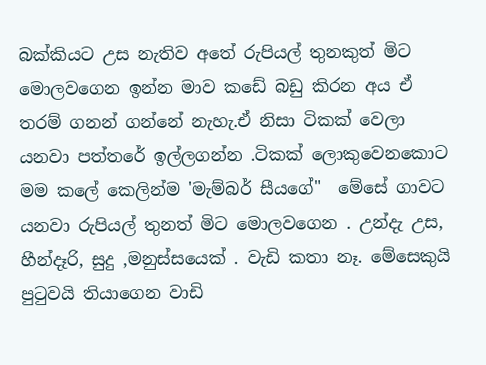බක්කියට උස නැතිව අතේ රුපියල් තුනකුත් මිට මොලවගෙන ඉන්න මාව කඩේ බඩු කිරන අය ඒ තරම් ගනන් ගන්නේ නැහැ.ඒ නිසා ටිකක් වෙලා යනවා පත්තරේ ඉල්ලගන්න .ටිකක් ලොකුවෙනකොට මම කලේ කෙලින්ම 'මැම්බර් සීයගේ"  මේසේ ගාවට යනවා රුපියල් තුනත් මිට මොලවගෙන . උන්දැ උස, හීන්දෑරි, සුදු ,මනුස්සයෙක් . වැඩි කතා නෑ. මේසෙකුයි පුටුවයි තියාගෙන වාඩි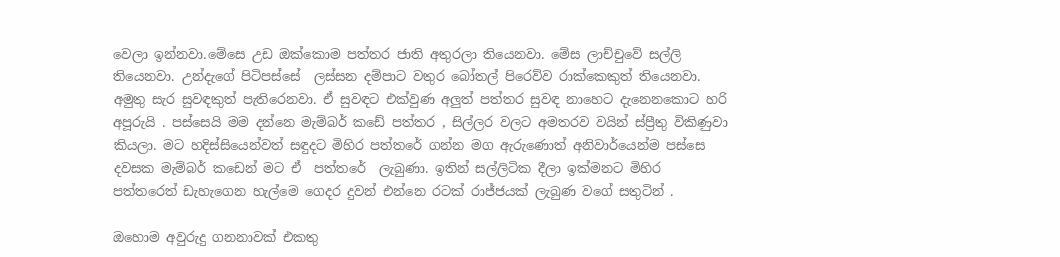වෙලා ඉන්නවා.මේසෙ උඩ ඔක්කොම පත්තර ජාති අතුරලා තියෙනවා. මේස ලාච්චුවේ සල්ලි තියෙනවා. උන්දැගේ පිටිපස්සේ  ලස්සන දම්පාට වතුර බෝතල් පිරෙව්ව රාක්කෙකුත් තියෙනවා. අමුතු සැර සුවඳකුත් පැතිරෙනවා. ඒ සුවඳට එක්වුණ අලුත් පත්තර සුවඳ නාහෙට දැනෙනකොට හරි අපූරුයි . පස්සෙයි මම දන්නෙ මැම්බර් කඩේ පත්තර , සිල්ලර වලට අමතරව වයින් ස්ප්‍රීතු විකිණුවා කියලා. මට හදිස්සියෙන්වත් සඳුදට මිහිර පත්තරේ ගන්න මග ඇරුණොත් අනිවාර්යෙන්ම පස්සෙ දවසක මැම්බර් කඩෙන් මට ඒ  පත්තරේ  ලැබුණා. ඉතින් සල්ලිටික දීලා ඉක්මනට මිහිර පත්තරෙත් ඩැහැගෙන හැල්මෙ ගෙදර දුවන් එන්නෙ රටක් රාජ්ජයක් ලැබුණ වගේ සතුටින් .

ඔහොම අවුරුදු ගනනාවක් එකතු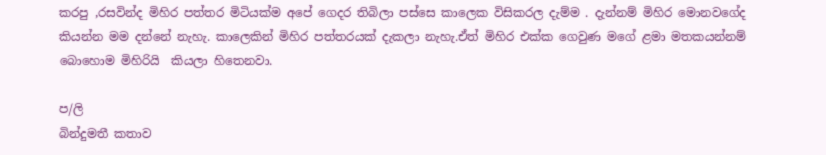කරපු ,රසවින්ද මිහිර පත්තර මිටියක්ම අපේ ගෙදර තිබිලා පස්සෙ කාලෙක විසිකරල දැම්ම . දැන්නම් මිහිර මොනවගේද කියන්න මම දන්නේ නැහැ. කාලෙකින් මිහිර පත්තරයක් දැකලා නැහැ.ඒත් මිහිර එක්ක ගෙවුණ මගේ ළමා මතකයන්නම් බොහොම මිහිරියි  කියලා හිතෙනවා.

ප/ලි
බින්දුමතී කතාව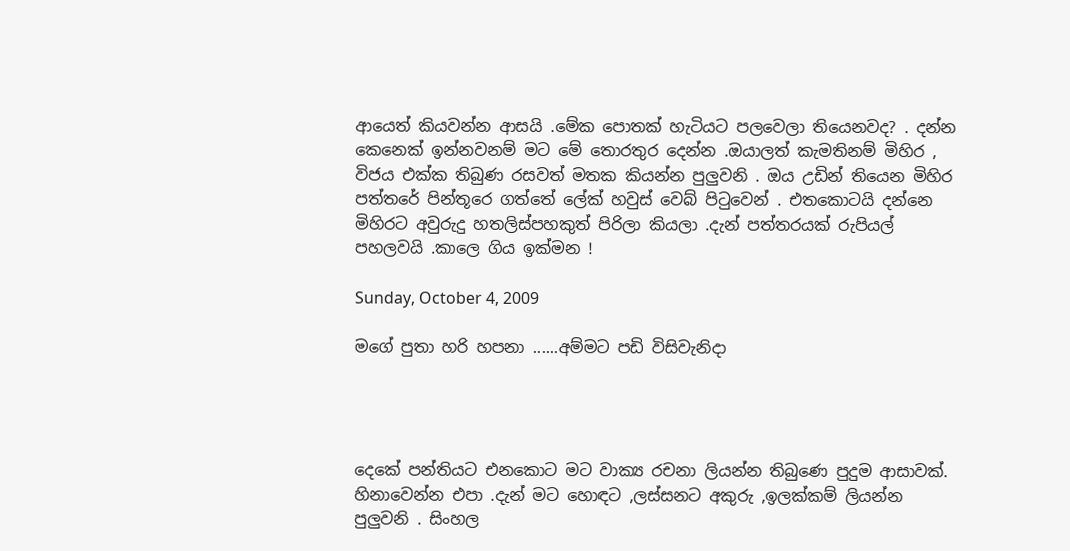ආයෙත් කියවන්න ආසයි .මේක පොතක් හැටියට පලවෙලා තියෙනවද? . දන්න කෙනෙක් ඉන්නවනම් මට මේ තොරතුර දෙන්න .ඔයාලත් කැමතිනම් මිහිර , විජය එක්ක තිබුණ රසවත් මතක කියන්න පුලුවනි . ඔය උඩින් තියෙන මිහිර පත්තරේ පින්තූරෙ ගත්තේ ලේක් හවුස් වෙබ් පිටුවෙන් . එතකොටයි දන්නෙ මිහිරට අවුරුදු හතලිස්පහකුත් පිරිලා කියලා .දැන් පත්තරයක් රුපියල් පහලවයි .කාලෙ ගිය ඉක්මන !

Sunday, October 4, 2009

මගේ පුතා හරි හපනා ......අම්මට පඩි විසිවැනිදා




දෙකේ පන්තියට එනකොට මට වාක්‍ය රචනා ලියන්න තිබුණෙ පුදුම ආසාවක්. හිනාවෙන්න එපා .දැන් මට හොඳට ,ලස්සනට අකුරු ,ඉලක්කම් ලියන්න පුලුවනි . සිංහල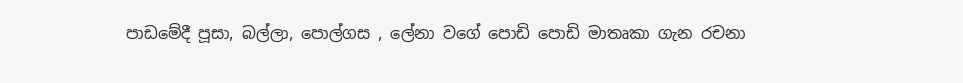පාඩමේදී පූසා, බල්ලා, පොල්ගස , ලේනා වගේ පොඩි පොඩි මාතෘකා ගැන රචනා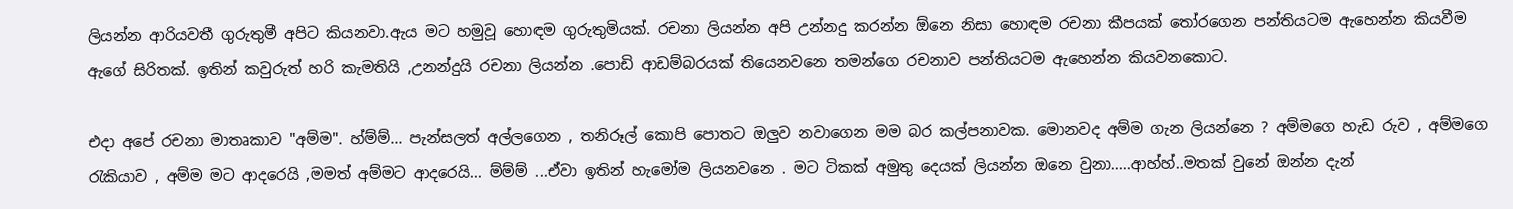ලියන්න ආරියවතී ගුරුතුමී අපිට කියනවා.ඇය මට හමුවූ හොඳම ගුරුතුමියක්. රචනා ලියන්න අපි උන්නදු කරන්න ඕනෙ නිසා හොඳම රචනා කීපයක් තෝරගෙන පන්තියටම ඇහෙන්න කියවීම ඇගේ සිරිතක්. ඉතින් කවුරුත් හරි කැමතියි ,උනන්දුයි රචනා ලියන්න .පොඩි ආඩම්බරයක් තියෙනවනෙ තමන්ගෙ රචනාව පන්තියටම ඇහෙන්න කියවනකොට.

එදා අපේ රචනා මාතෘකාව "අම්ම". හ්ම්ම්... පැන්සලත් අල්ලගෙන , තනිරූල් කොපි පොතට ඔලුව නවාගෙන මම බර කල්පනාවක. මොනවද අම්ම ගැන ලියන්නෙ ? අම්මගෙ හැඩ රුව , අම්මගෙ රැකියාව , අම්ම මට ආදරෙයි ,මමත් අම්මට ආදරෙයි... ම්ම්ම් ...ඒවා ඉතින් හැමෝම ලියනවනෙ . මට ටිකක් අමුතු දෙයක් ලියන්න ඔනෙ වුනා.....ආහ්හ්..මතක් වුනේ ඔන්න දැන්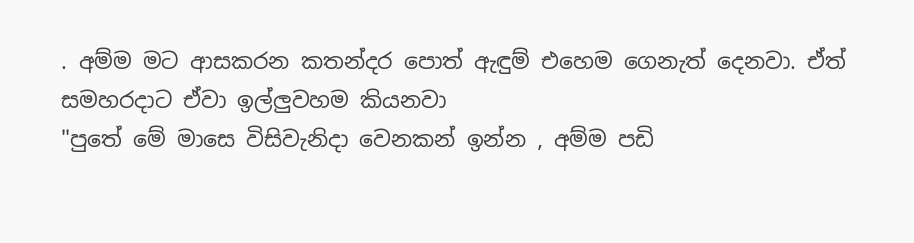. අම්ම මට ආසකරන කතන්දර පොත් ඇඳුම් එහෙම ගෙනැත් දෙනවා. ඒත් සමහරදාට ඒවා ඉල්ලුවහම කියනවා
"පුතේ මේ මාසෙ විසිවැනිදා වෙනකන් ඉන්න , අම්ම පඩි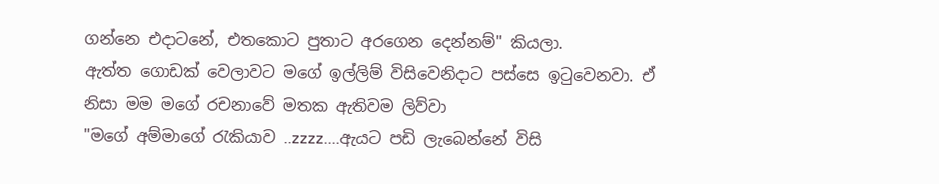ගන්නෙ එදාටනේ, එතකොට පුතාට අරගෙන දෙන්නම්" කියලා.
ඇත්ත ගොඩක් වෙලාවට මගේ ඉල්ලිම් විසිවෙනිදාට පස්සෙ ඉටුවෙනවා. ඒ නිසා මම මගේ රචනාවේ මතක ඇතිවම ලිව්වා
"මගේ අම්මාගේ රැකියාව ..zzzz....ඇයට පඩි ලැබෙන්නේ විසි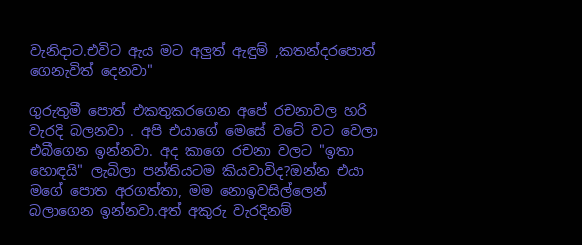වැනිදාට.එවිට ඇය මට අලුත් ඇඳුම් ,කතන්දරපොත් ගෙනැවිත් දෙනවා"

ගුරුතුමී පොත් එකතුකරගෙන අපේ රචනාවල හරි වැරදි බලනවා . අපි එයාගේ මෙසේ වටේ වට වෙලා එබීගෙන ඉන්නවා. අද කාගෙ රචනා වලට "ඉතා හොඳයි" ලැබිලා පන්තියටම කියවාවිද?ඔන්න එයා මගේ පොත අරගත්තා, මම නොඉවසිල්ලෙන් බලාගෙන ඉන්නවා.අත් අකුරු වැරදිනම්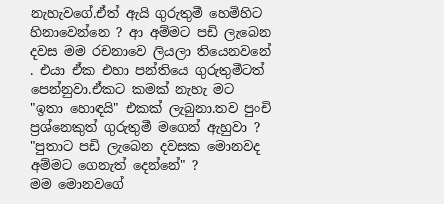නැහැවගේ.ඒත් ඇයි ගුරුතුමී හෙමිහිට හිනාවෙන්නෙ ? ආ අම්මට පඩි ලැබෙන දවස මම රචනාවෙ ලියලා තියෙනවනේ . එයා ඒක එහා පන්තියෙ ගුරුතුමීටත් පෙන්නුවා.ඒකට කමක් නැහැ මට "ඉතා හොඳයි" එකක් ලැබුනා.තව පුංචි ප්‍රශ්නෙකුත් ගුරුතුමී මගෙන් ඇහුවා ?
"පුතාට පඩි ලැබෙන දවසක මොනවද අම්මට ගෙනැත් දෙන්නේ" ?
මම මොනවගේ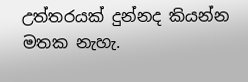උත්තරයක් දුන්නද කියන්න මතක නැහැ.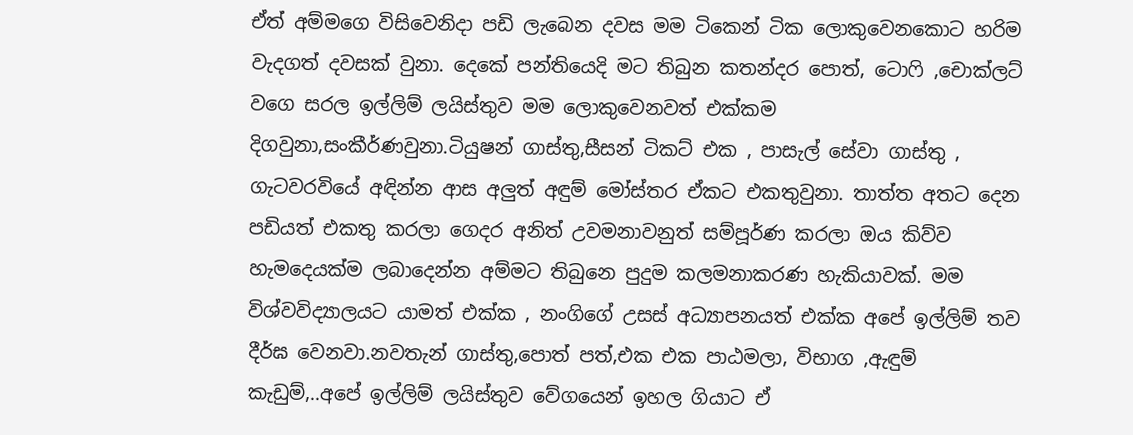ඒත් අම්මගෙ විසිවෙනිදා පඩි ලැබෙන දවස මම ටිකෙන් ටික ලොකුවෙනකොට හරිම වැදගත් දවසක් වුනා. දෙකේ පන්තියෙදි මට තිබුන කතන්දර පොත්, ටොෆි ,චොක්ලට් වගෙ සරල ඉල්ලිම් ලයිස්තුව මම ලොකුවෙනවත් එක්කම දිගවුනා,සංකීර්ණවුනා.ටියුෂන් ගාස්තු,සීසන් ටිකට් එක , පාසැල් සේවා ගාස්තු , ගැටවරවියේ අඳින්න ආස අලුත් අඳුම් මෝස්තර ඒකට එකතුවුනා. තාත්ත අතට දෙන පඩියත් එකතු කරලා ගෙදර අනිත් උවමනාවනුත් සම්පූර්ණ කරලා ඔය කිව්ව හැමදෙයක්ම ලබාදෙන්න අම්මට තිබුනෙ පුදුම කලමනාකරණ හැකියාවක්. මම විශ්වවිද්‍යාලයට යාමත් එක්ක , නංගිගේ උසස් අධ්‍යාපනයත් එක්ක අපේ ඉල්ලිම් තව දීර්ඝ වෙනවා.නවතැන් ගාස්තු,පොත් පත්,එක එක පාඨමලා, විභාග ,ඇඳුම් කැඩුම්,..අපේ ඉල්ලිම් ලයිස්තුව වේගයෙන් ඉහල ගියාට ඒ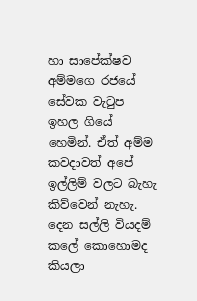හා සාපේක්ෂව අම්මගෙ රජයේ සේවක වැටුප ඉහල ගියේ හෙමින්. ඒත් අම්ම කවදාවත් අපේ ඉල්ලිම් වලට බැහැ කිව්වෙන් නැහැ. දෙන සල්ලි වියදම් කලේ කොහොමද කියලා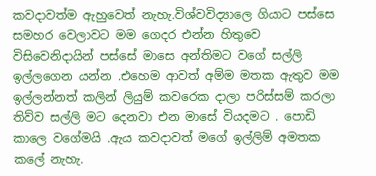කවදාවත්ම ඇහුවෙත් නැහැ.විශ්වවිද්‍යාලෙ ගියාට පස්සෙ සමහර වෙලාවට මම ගෙදර එන්න හිතුවෙ විසිවෙනිදායින් පස්සේ මාසෙ අන්තිමට වගේ සල්ලි ඉල්ලගෙන යන්න .එහෙම ආවත් අම්ම මතක ඇතුව මම ඉල්ලන්නත් කලින් ලියුම් කවරෙක දාලා පරිස්සම් කරලා තිව්ව සල්ලි මට දෙනවා එන මාසේ වියදමට . පොඩි කාලෙ වගේමයි .ඇය කවදාවත් මගේ ඉල්ලිම් අමතක කලේ නැහැ.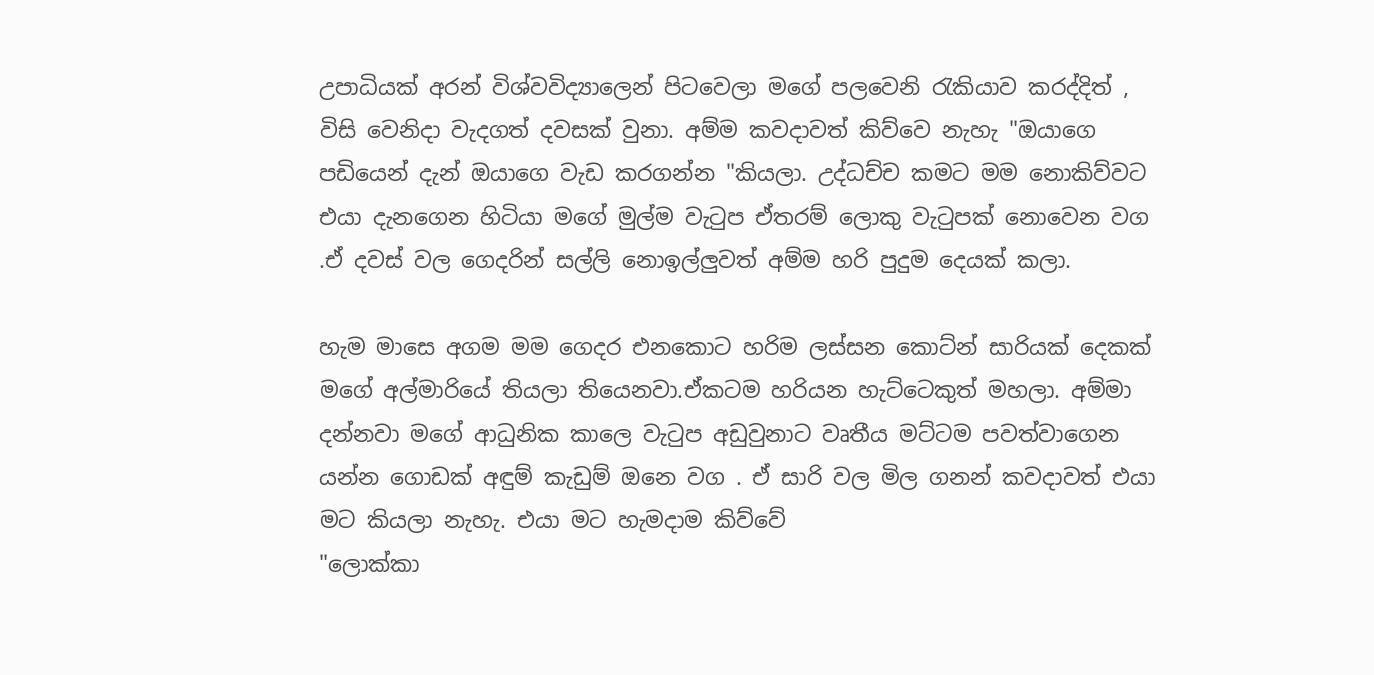උපාධියක් අරන් විශ්වවිද්‍යාලෙන් පිටවෙලා මගේ පලවෙනි රැකියාව කරද්දිත් , විසි වෙනිදා වැදගත් දවසක් වුනා. අම්ම කවදාවත් කිව්වෙ නැහැ "ඔයාගෙ පඩියෙන් දැන් ඔයාගෙ වැඩ කරගන්න "කියලා. උද්ධච්ච කමට මම නොකිව්වට එයා දැනගෙන හිටියා මගේ මුල්ම වැටුප ඒතරම් ලොකු වැටුපක් නොවෙන වග .ඒ දවස් වල ගෙදරින් සල්ලි නොඉල්ලුවත් අම්ම හරි පුදුම දෙයක් කලා.

හැම මාසෙ අගම මම ගෙදර එනකොට හරිම ලස්සන කොට්න් සාරියක් දෙකක් මගේ අල්මාරියේ තියලා තියෙනවා.ඒකටම හරියන හැට්ටෙකුත් මහලා. අම්මා දන්නවා මගේ ආධුනික කාලෙ වැටුප අඩුවුනාට වෘතීය මට්ටම පවත්වාගෙන යන්න ගොඩක් අඳුම් කැඩුම් ඔනෙ වග . ඒ සාරි වල මිල ගනන් කවදාවත් එයා මට කියලා නැහැ. එයා මට හැමදාම කිව්වේ
"ලොක්කා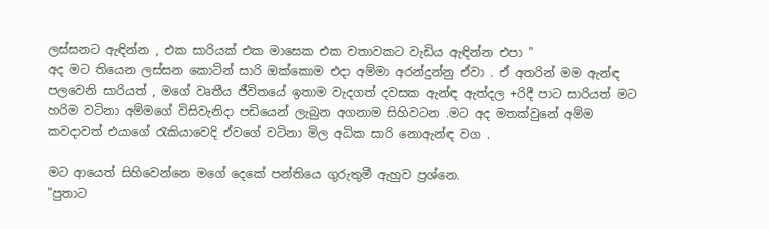ලස්සනට ඇඳින්න , එක සාරියක් එක මාසෙක එක වතාවකට වැඩිය ඇඳින්න එපා "
අද මට තියෙන ලස්සන කොට්න් සාරි ඔක්කොම එදා අම්මා අරන්දුන්නු ඒවා . ඒ අතරින් මම ඇන්ඳ පලවෙනි සාරියත් , මගේ වෘතීය ජීවිතයේ ඉතාම වැදගත් දවසක ඇන්ඳ ඇත්දල +රිදී පාට සාරියත් මට හරිම වටිනා අම්මගේ විසිවැනිදා පඩියෙන් ලැබුන අගනාම සිහිවටන .මට අද මතක්වුනේ අම්ම කවදාවත් එයාගේ රැකියාවෙදි ඒවගේ වටිනා මිල අධික සාරි නොඇන්ඳ වග .

මට ආයෙත් සිහිවෙන්නෙ මගේ දෙකේ පන්තියෙ ගුරුතුමී ඇහුව ප්‍රශ්නෙ.
"පුතාට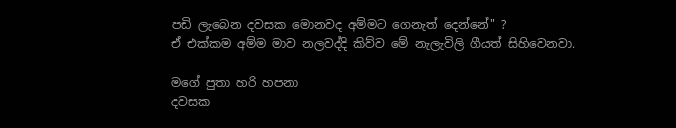පඩි ලැබෙන දවසක මොනවද අම්මට ගෙනැත් දෙන්නේ" ?
ඒ එක්කම අම්ම මාව නලවද්දි කිව්ව මේ නැලැවිලි ගීයත් සිහිවෙනවා.

මගේ පුතා හරි හපනා
දවසක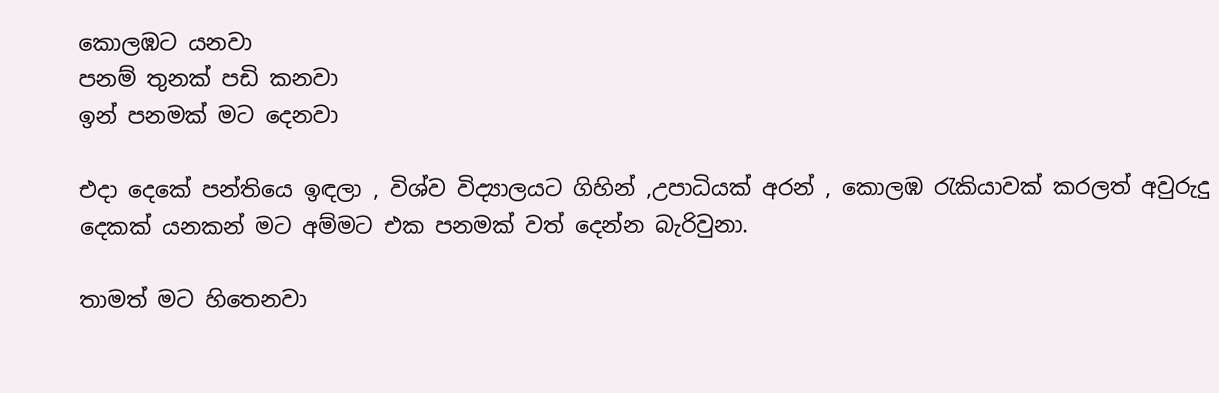කොලඹට යනවා
පනම් තුනක් පඩි කනවා
ඉන් පනමක් මට දෙනවා

එදා දෙකේ පන්තියෙ ඉඳලා , විශ්ව විද්‍යාලයට ගිහින් ,උපාධියක් අරන් , කොලඹ රැකියාවක් කරලත් අවුරුදු දෙකක් යනකන් මට අම්මට එක පනමක් වත් දෙන්න බැරිවුනා.

තාමත් මට හිතෙනවා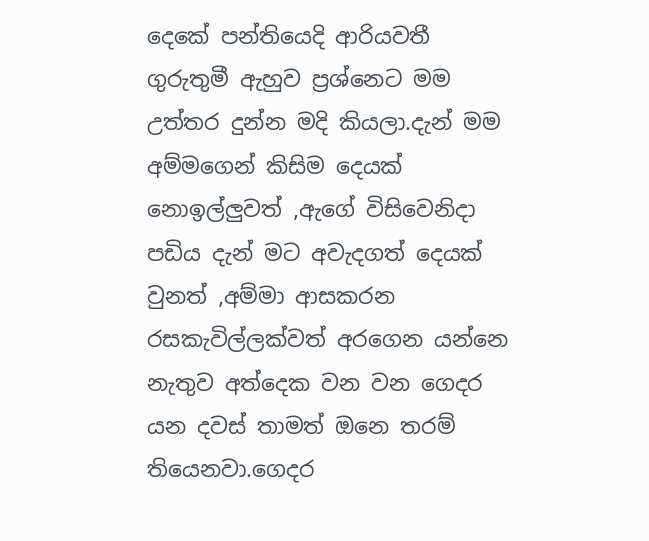දෙකේ පන්තියෙදි ආරියවතී ගුරුතුමී ඇහුව ප්‍රශ්නෙට මම උත්තර දුන්න මදි කියලා.දැන් මම අම්මගෙන් කිසිම දෙයක් නොඉල්ලුවත් ,ඇගේ විසිවෙනිදා පඩිය දැන් මට අවැදගත් දෙයක් වුනත් ,අම්මා ආසකරන රසකැවිල්ලක්වත් අරගෙන යන්නෙ නැතුව අත්දෙක වන වන ගෙදර යන දවස් තාමත් ඔනෙ තරම් තියෙනවා.ගෙදර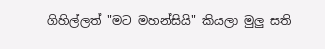ගිහිල්ලත් "මට මහන්සියි" කියලා මුලු සති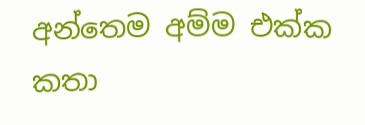අන්තෙම අම්ම එක්ක කතා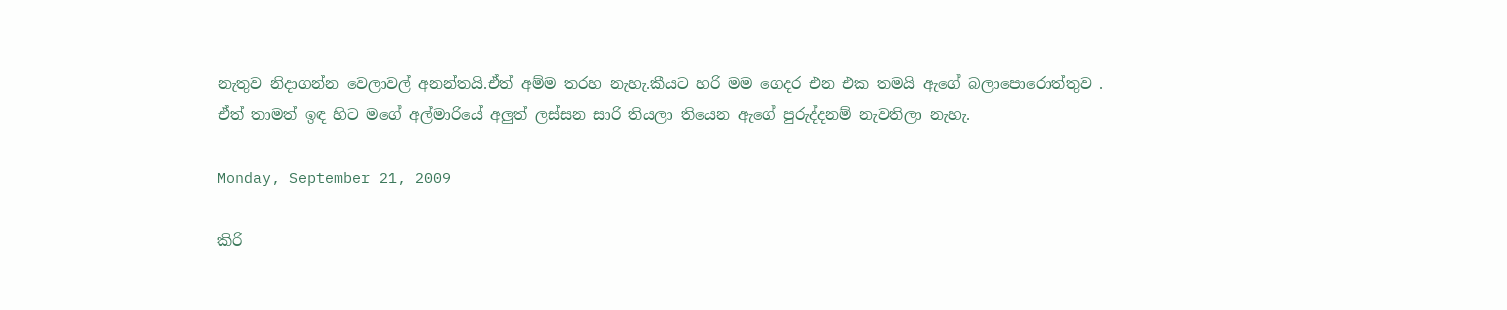නැතුව නිදාගන්න වෙලාවල් අනන්තයි.ඒත් අම්ම තරහ නැහැ.කීයට හරි මම ගෙදර එන එක තමයි ඇගේ බලාපොරොත්තුව . ඒත් තාමත් ඉඳ හිට මගේ අල්මාරියේ අලුත් ලස්සන සාරි තියලා තියෙන ඇගේ පුරුද්දනම් නැවතිලා නැහැ.

Monday, September 21, 2009

කිරි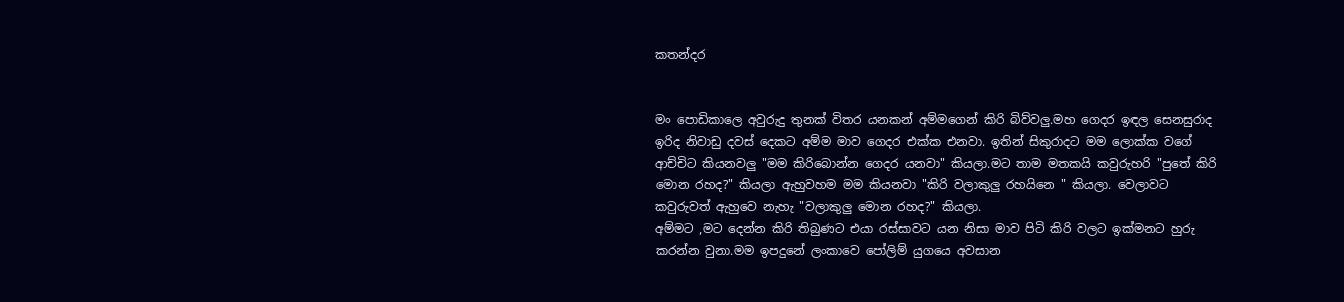කතන්දර


මං පොඩිකාලෙ අවුරුදු තුනක් විතර යනකන් අම්මගෙන් කිරි බිව්වලු.මහ ගෙදර ඉඳල සෙනසුරාද ඉරිද නිවාඩු දවස් දෙකට අම්ම මාව ගෙදර එක්ක එනවා. ඉතින් සිකුරාදට මම ලොක්ක වගේ ආච්චිට කියනවලු "මම කිරිබොන්න ගෙදර යනවා" කියලා.මට තාම මතකයි කවුරුහරි "පුතේ කිරි මොන රහද?" කියලා ඇහුවහම මම කියනවා "කිරි වලාකුලු රහයිනෙ " කියලා. වෙලාවට කවුරුවත් ඇහුවෙ නැහැ "වලාකුලු මොන රහද?" කියලා.
අම්මට ,මට දෙන්න කිරි තිබුණට එයා රස්සාවට යන නිසා මාව පිටි කිරි වලට ඉක්මනට හුරු කරන්න වුනා.මම ඉපදුනේ ලංකාවෙ පෝලිම් යුගයෙ අවසාන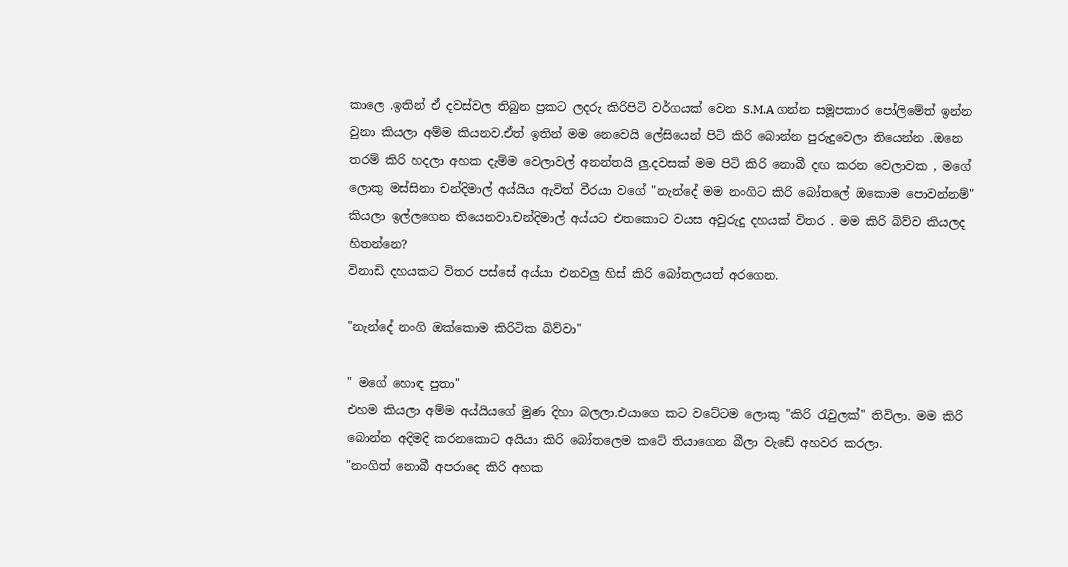කාලෙ .ඉතින් ඒ දවස්වල තිබුන ප්‍රකට ලදරු කිරිපිටි වර්ගයක් වෙන S.M.A ගන්න සමූපකාර පෝලිමේත් ඉන්න වුනා කියලා අම්ම කියනව.ඒත් ඉතින් මම නෙවෙයි ලේසියෙන් පිටි කිරි බොන්න පුරුදුවෙලා තියෙන්න .ඔනෙ තරම් කිරි හදලා අහක දැම්ම වෙලාවල් අනන්තයි ලු.දවසක් මම පිටි කිරි නොබී දඟ කරන වෙලාවක , මගේ ලොකු මස්සිනා චන්දිමාල් අය්යිය ඇවිත් වීරයා වගේ "නැන්දේ මම නංගිට කිරි බෝතලේ ඔකොම පොවන්නම්" කියලා ඉල්ලගෙන තියෙනවා.චන්දිමාල් අය්යට එතකොට වයස අවුරුදු දහයක් විතර . මම කිරි බිව්ව කියලද හිතන්නෙ?
විනාඩි දහයකට විතර පස්සේ අය්යා එනවලු හිස් කිරි බෝතලයත් අරගෙන.

"නැන්දේ නංගි ඔක්කොම කිරිටික බිව්වා"

" මගේ හොඳ පුතා"
එහම කියලා අම්ම අය්යියගේ මුණ දිහා බලලා.එයාගෙ කට වටේටම ලොකු "කිරි රැවුලක්" තිවිලා. මම කිරි බොන්න අදිමදි කරනකොට අයියා කිරි බෝතලෙම කටේ තියාගෙන බීලා වැඩේ අහවර කරලා.
"නංගිත් නොබී අපරාදෙ කිරි අහක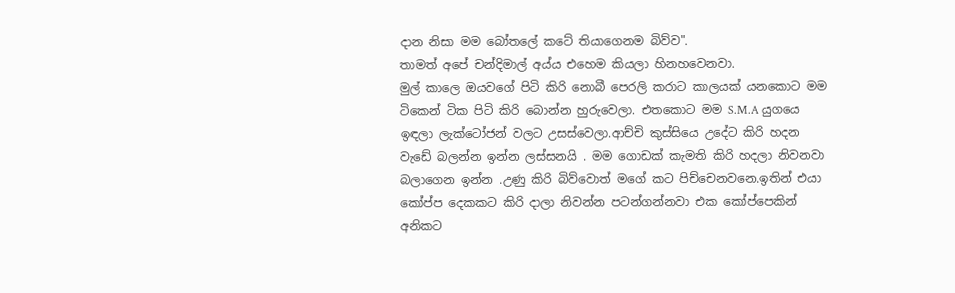දාන නිසා මම බෝතලේ කටේ තියාගෙනම බිව්ව".
තාමත් අපේ චන්දිමාල් අය්ය එහෙම කියලා හිනහවෙනවා.
මුල් කාලෙ ඔයවගේ පිටි කිරි නොබී පෙරලි කරාට කාලයක් යනකොට මම ටිකෙන් ටික පිටි කිරි බොන්න හුරුවෙලා. එතකොට මම S.M.A යුගයෙ ඉඳලා ලැක්ටෝජන් වලට උසස්වෙලා.ආච්චි කුස්සියෙ උදේට කිරි හදන වැඩේ බලන්න ඉන්න ලස්සනයි . මම ගොඩක් කැමති කිරි හදලා නිවනවා බලාගෙන ඉන්න .උණු කිරි බිව්වොත් මගේ කට පිච්චෙනවනෙ.ඉතින් එයා කෝප්ප දෙකකට කිරි දාලා නිවන්න පටන්ගන්නවා එක කෝප්පෙකින් අනිකට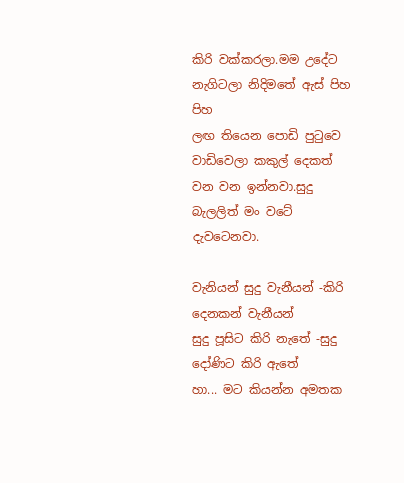කිරි වක්කරලා.මම උදේට නැගිටලා නිදිමතේ ඇස් පිහ පිහ
ලඟ තියෙන පොඩි පුටුවෙ වාඩිවෙලා කකුල් දෙකත් වන වන ඉන්නවා.සුදු බැලලිත් මං වටේ දැවටෙනවා.

වැනියන් සුදු වැනීයන් -කිරි දෙනකන් වැනීයන්
සුදු පූසිට කිරි නැතේ -සුදු දෝණිට කිරි ඇතේ
හා... මට කියන්න අමතක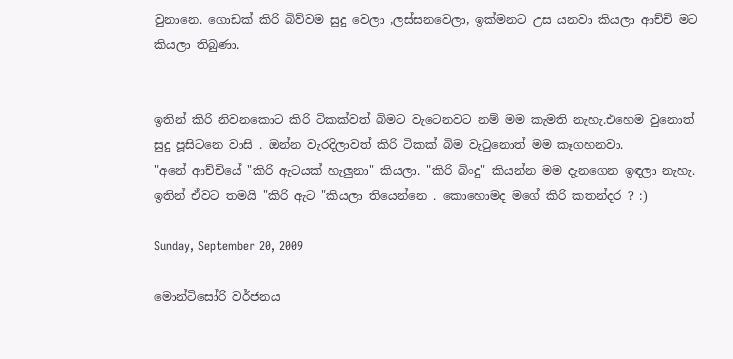වුනානෙ. ගොඩක් කිරි බිව්වම සුදු වෙලා ,ලස්සනවෙලා, ඉක්මනට උස යනවා කියලා ආච්චි මට කියලා තිබුණා.


ඉතින් කිරි නිවනකොට කිරි ටිකක්වත් බිමට වැටෙනවට නම් මම කැමති නැහැ.එහෙම වුනොත් සුදු පූසිටනෙ වාසි . ඔන්න වැරදිලාවත් කිරි ටිකක් බිම වැටුනොත් මම කෑගහනවා.
"අනේ ආච්චියේ "කිරි ඇටයක් හැලුනා" කියලා. "කිරි බිංදු" කියන්න මම දැනගෙන ඉඳලා නැහැ. ඉතින් ඒවට තමයි "කිරි ඇට "කියලා තියෙන්නෙ . කොහොමද මගේ කිරි කතන්දර ? :)

Sunday, September 20, 2009

මොන්ටිසෝරි වර්ජනය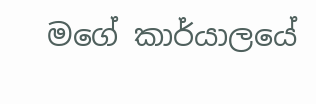මගේ කාර්යාලයේ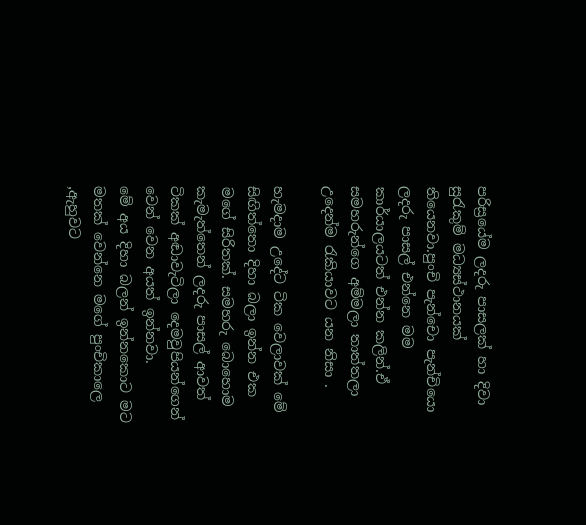පරිස්‍රයේම ලදරු පාසලක් හා දිවා සුරැකුම් මධ්‍යස්ථානයක් තියෙනවා.පුංචි පැන්චො පැන්චියො ලදරු පාසල් එන්නෙ මම කාර්යාලයටත් එන්න කලින්.ඒ සමහරුන්ගෙ අම්මලා තාත්තලා උදෙන්ම රැකියාවට යන නිසා .

හැමදාම උදේට ටික වෙලාවක් මේ සිඟිත්තො දිහා බලා ඉන්න එක මගේ සිරිතක්. සමහරු බොහොම කැමැත්තෙන් ලදරු පාසල් ආවත් ටිකක් අඬාවැටිලා දෙමවුපියන්ගෙන් වෙන් වෙන අයත් ඉන්නවා.
මේ අය දිහා බලන් ඉන්නකොට මට මතක් වෙන්නෙ මගේ පුංචිකාලෙ ,ඇහුවට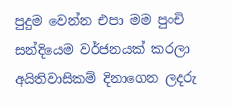පුදුම වෙන්න එපා මම පුංචි සන්දියෙම වර්ජනයක් කරලා අයිතිවාසිකම් දිනාගෙන ලදරු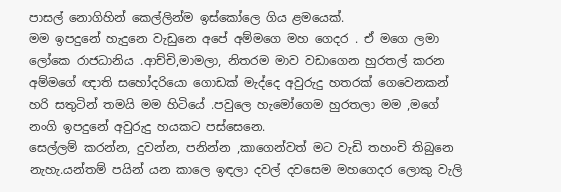පාසල් නොගිහින් කෙල්ලින්ම ඉස්කෝලෙ ගිය ළමයෙක්.
මම ඉපදුනේ හැදුනෙ වැඩුනෙ අපේ අම්මගෙ මහ ගෙදර . ඒ මගෙ ලමා ලෝකෙ රාජධානිය .ආච්චි,මාමලා, නිතරම මාව වඩාගෙන හුරතල් කරන අම්මගේ ඥාති සහෝදරියො ගොඩක් මැද්දෙ අවුරුදු හතරක් ගෙවෙනකන් හරි සතුටින් තමයි මම හිටියේ .පවුලෙ හැමෝගෙම හුරතලා මම ,මගේ නංගි ඉපදුනේ අවුරුදු හයකට පස්සෙනෙ.
සෙල්ලම් කරන්න, දුවන්න, පනින්න ,කාගෙන්වත් මට වැඩි තහංචි තිබුනෙ නැහැ.යන්තම් පයින් යන කාලෙ ඉඳලා දවල් දවසෙම මහගෙදර ලොකු වැලි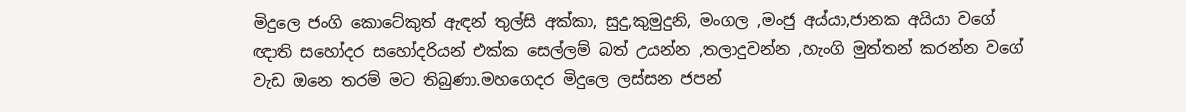මිදුලෙ ජංගි කොටේකුත් ඇඳන් තුල්සි අක්කා, සුදු,කුමුදුනි, මංගල ,මංජු අය්යා,ජානක අයියා වගේ ඥාති සහෝදර සහෝදරියන් එක්ක සෙල්ලම් බත් උයන්න ,තලාදුවන්න ,හැංගි මුත්තන් කරන්න වගේ වැඩ ඔනෙ තරම් මට තිබුණා.මහගෙදර මිදුලෙ ලස්සන ජපන්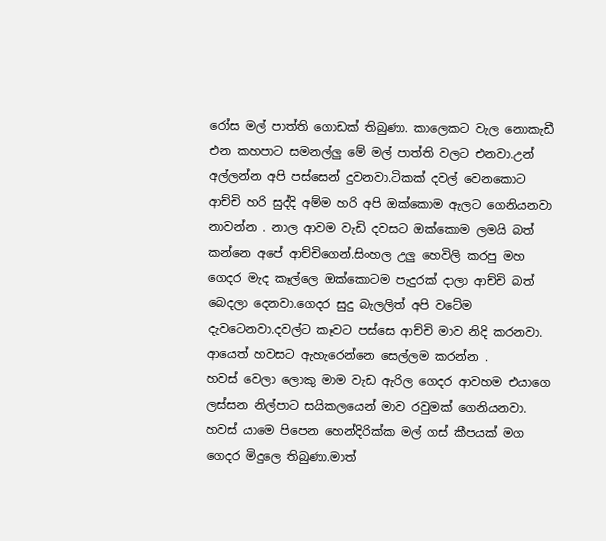රෝස මල් පාත්ති ගොඩක් තිබුණා. කාලෙකට වැල නොකැඩී එන කහපාට සමනල්ලු මේ මල් පාත්ති වලට එනවා.උන් අල්ලන්න අපි පස්සෙන් දුවනවා.ටිකක් දවල් වෙනකොට ආච්චි හරි සුද්දි අම්ම හරි අපි ඔක්කොම ඇලට ගෙනියනවා නාවන්න . නාල ආවම වැඩි දවසට ඔක්කොම ලමයි බත් කන්නෙ අපේ ආච්චිගෙන්.සිංහල උලු හෙවිලි කරපු මහ ගෙදර මැද කෑල්ලෙ ඔක්කොටම පැදුරක් දාලා ආච්චි බත් බෙදලා දෙනවා.ගෙදර සුදු බැලලිත් අපි වටේම දැවටෙනවා.දවල්ට කෑවට පස්සෙ ආච්චි මාව නිදි කරනවා. ආයෙත් හවසට ඇහැරෙන්නෙ සෙල්ලම කරන්න .
හවස් වෙලා ලොකු මාම වැඩ ඇරිල ගෙදර ආවහම එයාගෙ ලස්සන නිල්පාට සයිකලයෙන් මාව රවුමක් ගෙනියනවා. හවස් යාමෙ පිපෙන හෙන්දිරික්ක මල් ගස් කීපයක් මග ගෙදර මිදුලෙ තිබුණා.මාත්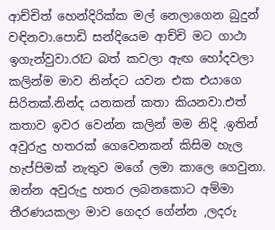ආච්චිත් හෙන්දිරික්ක මල් නෙලාගෙන බුදුන් වඳිනවා.පොඩි සන්දියෙම ආච්චි මට ගාථා ඉගැන්වුවා.රෑට බත් කවලා ඇඟ හෝදවලා කලින්ම මාව නින්දට යවන එක එයාගෙ සිරිතක්.නින්ද යනකන් කතා කියනවා.එත් කතාව ඉවර වෙන්න කලින් මම නිදි .ඉතින් අවුරුදු හතරක් ගෙවෙනකන් කිසිම හැල හැප්පිමක් නැතුව මගේ ලමා කාලෙ ගෙවුනා.
ඔන්න අවුරුදු හතර ලබනකොට අම්මා තීරණයකලා මාව ගෙදර ගේන්න ,ලදරු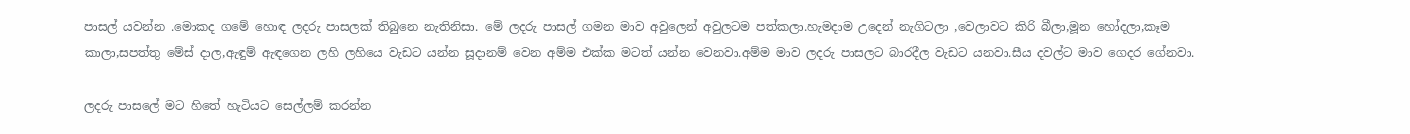පාසල් යවන්න .මොකද ගමේ හොඳ ලදරු පාසලක් තිබුනෙ නැතිනිසා. මේ ලදරු පාසල් ගමන මාව අවුලෙන් අවුලටම පත්කලා.හැමදාම උදෙන් නැගිටලා ,වෙලාවට කිරි බීලා,මූන හෝදලා,කෑම කාලා,සපත්තු මේස් දාල,ඇඳුම් ඇඳගෙන ලහි ලහියෙ වැඩට යන්න සූදානම් වෙන අම්ම එක්ක මටත් යන්න වෙනවා.අම්ම මාව ලදරු පාසලට බාරදීල වැඩට යනවා.සීය දවල්ට මාව ගෙදර ගේනවා.

ලදරු පාසලේ මට හිතේ හැටියට සෙල්ලම් කරන්න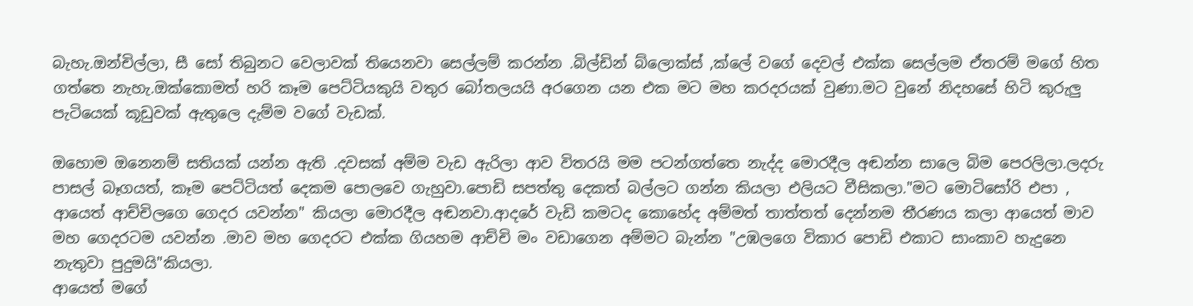බැහැ.ඔන්චිල්ලා, සී සෝ තිබුනට වෙලාවක් තියෙනවා සෙල්ලම් කරන්න .බිල්ඩින් බ්ලොක්ස් ,ක්ලේ වගේ දෙවල් එක්ක සෙල්ලම ඒතරම් මගේ හිත ගත්තෙ නැහැ.ඔක්කොමත් හරි කෑම පෙට්ටියකුයි වතුර බෝතලයයි අරගෙන යන එක මට මහ කරදරයක් වුණා.මට වුනේ නිදහසේ හිටි කුරුලු පැටියෙක් කූඩුවක් ඇතුලෙ දැම්ම වගේ වැඩක්.

ඔහොම ඔනෙනම් සතියක් යන්න ඇති .දවසක් අම්ම වැඩ ඇරිලා ආව විතරයි මම පටන්ගත්තෙ නැද්ද මොරදීල අඬන්න සාලෙ බිම පෙරලිලා.ලදරු පාසල් බෑගයත්, කෑම පෙට්ටියත් දෙකම පොලවෙ ගැහුවා.පොඩි සපත්තු දෙකත් බල්ලට ගන්න කියලා එලියට වීසිකලා."මට මොටිසෝරි එපා , ආයෙත් ආච්චිලගෙ ගෙදර යවන්න" කියලා මොරදීල අඬනවා.ආදරේ වැඩි කමටද කොහේද අම්මත් තාත්තත් දෙන්නම තීරණය කලා ආයෙත් මාව මහ ගෙදරටම යවන්න .මාව මහ ගෙදරට එක්ක ගියහම ආච්චි මං වඩාගෙන අම්මට බැන්න "උඹලගෙ විකාර පොඩි එකාට සාංකාව හැදුනෙ නැතුවා පුදුමයි"කියලා.
ආයෙත් මගේ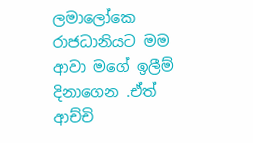ලමාලෝකෙ රාජධානියට මම ආවා මගේ ඉලීම් දිනාගෙන .ඒත් ආච්චි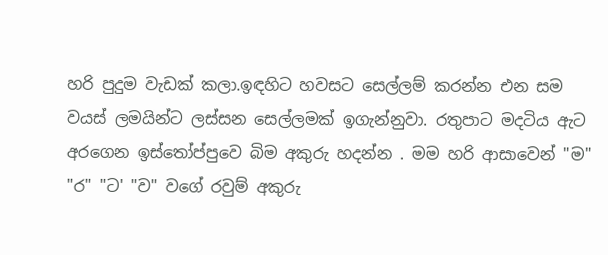හරි පුදුම වැඩක් කලා.ඉඳහිට හවසට සෙල්ලම් කරන්න එන සම වයස් ලමයින්ට ලස්සන සෙල්ලමක් ඉගැන්නුවා. රතුපාට මදටිය ඇට අරගෙන ඉස්තෝප්පුවෙ බිම අකුරු හදන්න . මම හරි ආසාවෙන් "ම" "ර" "ට' "ව" වගේ රවුම් අකුරු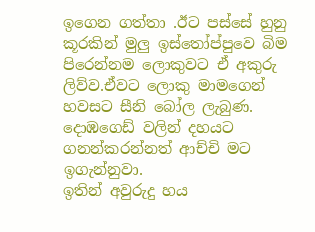ඉගෙන ගත්තා .ඊට පස්සේ හුනු කූරකින් මුලු ඉස්තෝප්පුවෙ බිම පිරෙන්නම ලොකුවට ඒ අකුරු ලිව්ව.ඒවට ලොකු මාමගෙන් හවසට සීනි බෝල ලැබුණ. දොඹගෙඩ් වලින් දහයට ගනන්කරන්නත් ආච්චි මට ඉගැන්නුවා.
ඉතින් අවුරුදු හය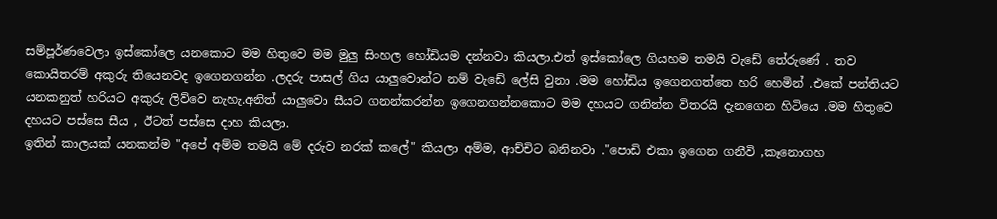සම්පූර්ණවෙලා ඉස්කෝලෙ යනකොට මම හිතුවෙ මම මුලු සිංහල හෝඩියම දන්නවා කියලා.එත් ඉස්කෝලෙ ගියහම තමයි වැඩේ තේරුණේ . තව කොයිතරම් අකුරු තියෙනවද ඉගෙනගන්න .ලදරු පාසල් ගිය යාලුවොන්ට නම් වැඩේ ලේසි වුනා .මම හෝඩිය ඉගෙනගත්තෙ හරි හෙමින් .එකේ පන්තියට යනකනුත් හරියට අකුරු ලිව්වෙ නැහැ.අනිත් යාලුවො සීයට ගනන්කරන්න ඉගෙනගන්නකොට මම දහයට ගනින්න විතරයි දැනගෙන හිටියෙ .මම හිතුවෙ දහයට පස්සෙ සීය , ඊටත් පස්සෙ දාහ කියලා.
ඉතින් කාලයක් යනකන්ම "අපේ අම්ම තමයි මේ දරුව නරක් කලේ" කියලා අම්ම, ආච්චිට බනිනවා ."පොඩි එකා ඉගෙන ගනීවි ,කෑනොගහ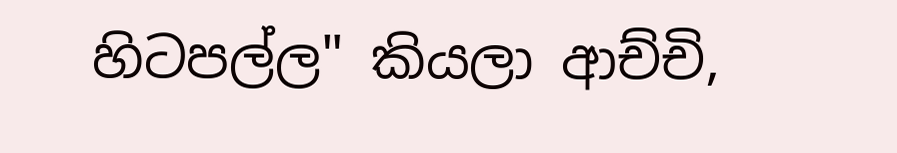හිටපල්ල" කියලා ආච්චි,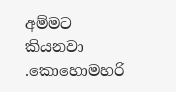අම්මට කියනවා .කොහොමහරි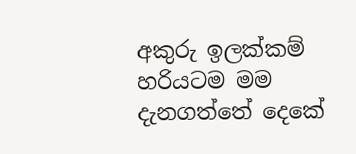අකුරු ඉලක්කම් හරියටම මම දැනගත්තේ දෙකේ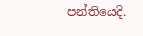පන්තියෙදි.